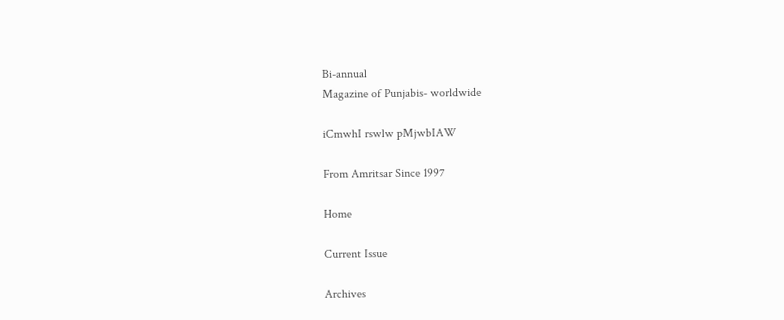Bi-annual
Magazine of Punjabis- worldwide

iCmwhI rswlw pMjwbIAW

From Amritsar Since 1997

Home

Current Issue

Archives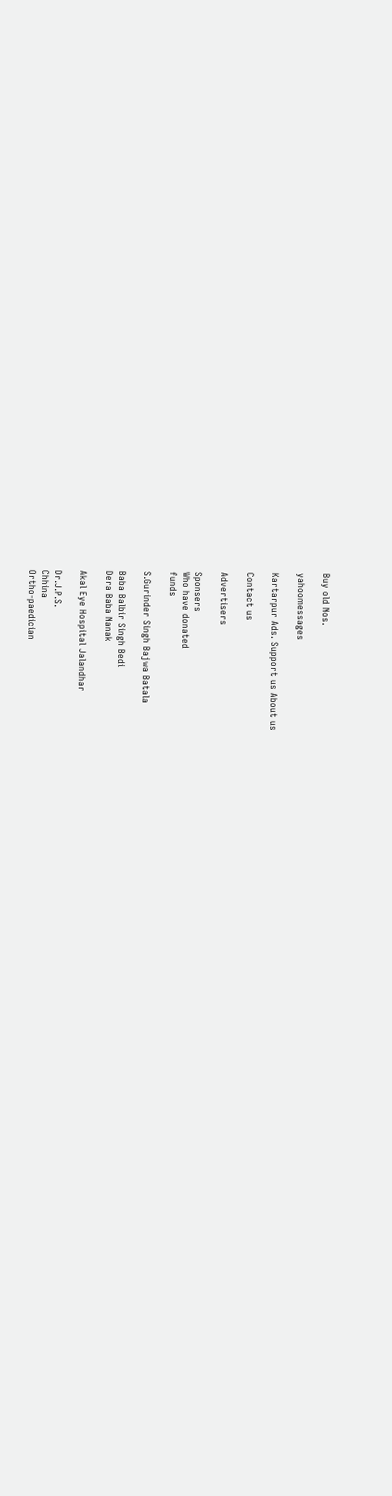Buy old Nos.

yahoomessages

Kartarpur Ads. Support us About us

Contact us

Advertisers

Sponsers
Who have donated
funds

S.Gurinder Singh Bajwa Batala

Baba Balbir Singh Bedi
Dera Baba Nanak

Akal Eye Hospital Jalandhar

Dr.J.P.S.
Chhina
Ortho-paedician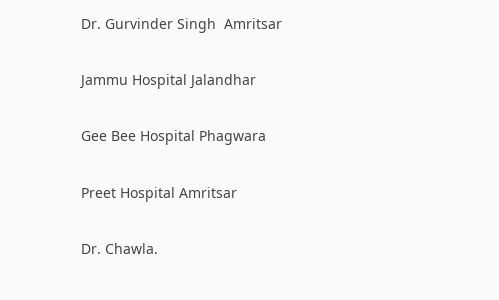Dr. Gurvinder Singh  Amritsar

Jammu Hospital Jalandhar

Gee Bee Hospital Phagwara

Preet Hospital Amritsar

Dr. Chawla.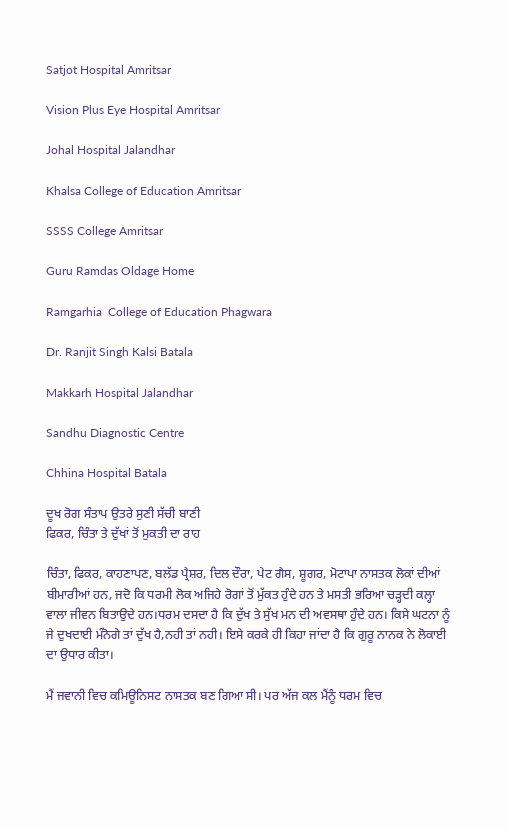Satjot Hospital Amritsar

Vision Plus Eye Hospital Amritsar

Johal Hospital Jalandhar

Khalsa College of Education Amritsar

SSSS College Amritsar

Guru Ramdas Oldage Home

Ramgarhia  College of Education Phagwara

Dr. Ranjit Singh Kalsi Batala

Makkarh Hospital Jalandhar

Sandhu Diagnostic Centre

Chhina Hospital Batala

ਦੂਖ ਰੋਗ ਸੰਤਾਪ ਉਤਰੇ ਸੁਣੀ ਸੱਚੀ ਬਾਣੀ
ਫਿਕਰ, ਚਿੰਤਾ ਤੇ ਦੁੱਖਾਂ ਤੋਂ ਮੁਕਤੀ ਦਾ ਰਾਹ

ਚਿੰਤਾ, ਫਿਕਰ, ਕਾਹਣਾਪਣ, ਬਲੱਡ ਪ੍ਰੈਸ਼ਰ, ਦਿਲ ਦੌਰਾ, ਪੇਟ ਗੈਸ, ਸ਼ੂਗਰ, ਮੋਟਾਪਾ ਨਾਸਤਕ ਲੋਕਾਂ ਦੀਆਂ ਬੀਮਾਰੀਆਂ ਹਨ, ਜਦੋ ਕਿ ਧਰਮੀ ਲੋਕ ਅਜਿਹੇ ਰੋਗਾਂ ਤੋਂ ਮੁੱਕਤ ਹੁੰਦੇ ਹਨ ਤੇ ਮਸਤੀ ਭਰਿਆ ਚੜ੍ਹਦੀ ਕਲ੍ਹਾ ਵਾਲਾ ਜੀਵਨ ਬਿਤਾਉਦੇ ਹਨ।ਧਰਮ ਦਸਦਾ ਹੈ ਕਿ ਦੁੱਖ ਤੇ ਸੁੱਖ ਮਨ ਦੀ ਅਵਸਥਾ ਹੁੰਦੇ ਹਨ। ਕਿਸੇ ਘਟਨਾ ਨੂੰ ਜੇ ਦੁਖਦਾਈ ਮੰਨੋਗੇ ਤਾਂ ਦੁੱਖ ਹੈ,ਨਹੀ ਤਾਂ ਨਹੀ। ਇਸੇ ਕਰਕੇ ਹੀ ਕਿਹਾ ਜਾਂਦਾ ਹੈ ਕਿ ਗੁਰੂ ਨਾਨਕ ਨੇ ਲੋਕਾਈ ਦਾ ਉਧਾਰ ਕੀਤਾ।

ਮੈਂ ਜਵਾਨੀ ਵਿਚ ਕਮਿਊਨਿਸਟ ਨਾਸਤਕ ਬਣ ਗਿਆ ਸੀ। ਪਰ ਅੱਜ ਕਲ ਮੈਂਨੂੰ ਧਰਮ ਵਿਚ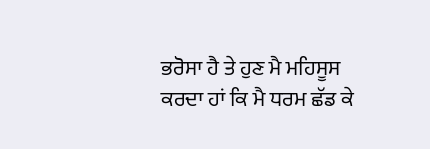ਭਰੋਸਾ ਹੈ ਤੇ ਹੁਣ ਮੈ ਮਹਿਸੂਸ ਕਰਦਾ ਹਾਂ ਕਿ ਮੈ ਧਰਮ ਛੱਡ ਕੇ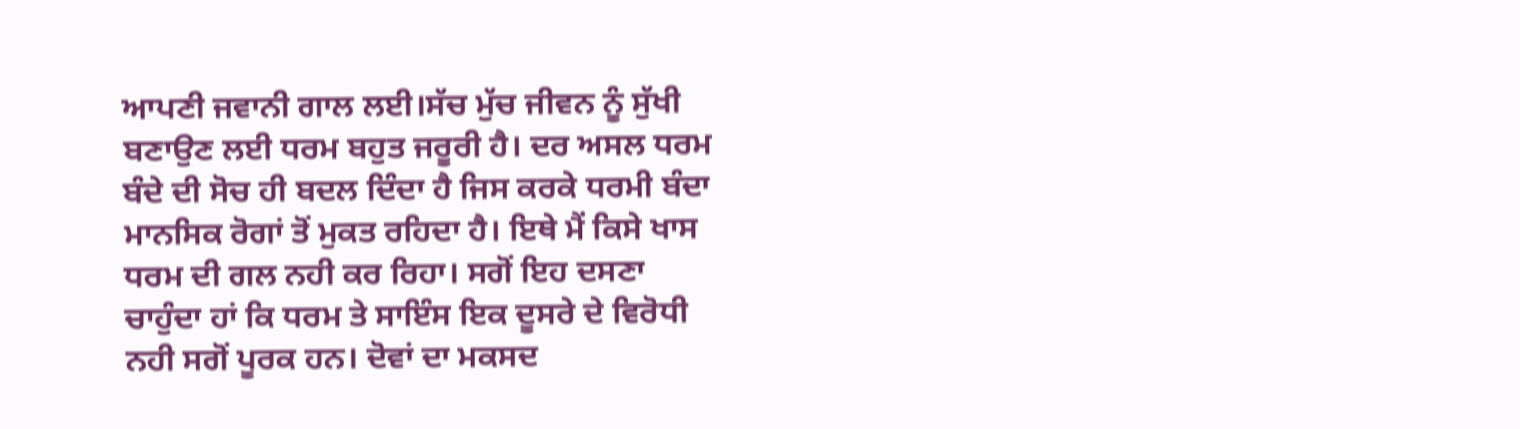ਆਪਣੀ ਜਵਾਨੀ ਗਾਲ ਲਈ।ਸੱਚ ਮੁੱਚ ਜੀਵਨ ਨੂੰ ਸੁੱਖੀ ਬਣਾਉਣ ਲਈ ਧਰਮ ਬਹੁਤ ਜਰੂਰੀ ਹੈ। ਦਰ ਅਸਲ ਧਰਮ ਬੰਦੇ ਦੀ ਸੋਚ ਹੀ ਬਦਲ ਦਿੰਦਾ ਹੈ ਜਿਸ ਕਰਕੇ ਧਰਮੀ ਬੰਦਾ ਮਾਨਸਿਕ ਰੋਗਾਂ ਤੋਂ ਮੁਕਤ ਰਹਿਦਾ ਹੈ। ਇਥੇ ਮੈਂ ਕਿਸੇ ਖਾਸ ਧਰਮ ਦੀ ਗਲ ਨਹੀ ਕਰ ਰਿਹਾ। ਸਗੋਂ ਇਹ ਦਸਣਾ ਚਾਹੁੰਦਾ ਹਾਂ ਕਿ ਧਰਮ ਤੇ ਸਾਇੰਸ ਇਕ ਦੂਸਰੇ ਦੇ ਵਿਰੋਧੀ ਨਹੀ ਸਗੋਂ ਪੂਰਕ ਹਨ। ਦੋਵਾਂ ਦਾ ਮਕਸਦ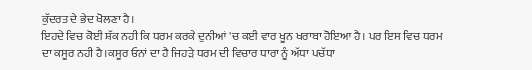ਕੁੱਦਰਤ ਦੇ ਭੇਦ ਖੋਲਣਾ ਹੈ।
ਇਹਦੇ ਵਿਚ ਕੋਈ ਸ਼ੱਕ ਨਹੀ ਕਿ ਧਰਮ ਕਰਕੇ ਦੁਨੀਆਂ 'ਚ ਕਈ ਵਾਰ ਖੂਨ ਖਰਾਬਾ ਹੋਇਆ ਹੈ। ਪਰ ਇਸ ਵਿਚ ਧਰਮ ਦਾ ਕਸੂਰ ਨਹੀ ਹੈ।ਕਸੂਰ ਓਨਾਂ ਦਾ ਹੈ ਜਿਹੜੇ ਧਰਮ ਦੀ ਵਿਚਾਰ ਧਾਰਾ ਨੂੰ ਅੱਧਾ ਪਚੱਧਾ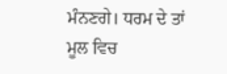ਮੰਨਣਗੇ। ਧਰਮ ਦੇ ਤਾਂ ਮੂਲ ਵਿਚ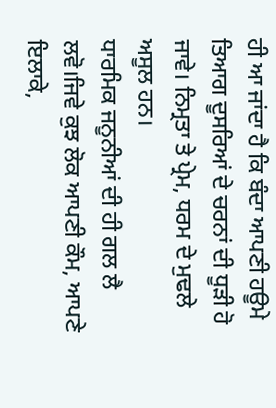ਹੀ ਆ ਜਾਂਦਾ ਹੈ ਕਿ ਬੰਦਾ ਆਪਣੀ ਹਊਮੇ ਤਿਆਗ ਦੂਸਰਿਆਂ ਦੇ ਚਰਨਾਂ ਦੀ ਧੂੜੀ ਹੋ ਜਾਵੇ। ਨਿਮ੍ਰਤਾ ਤੇ ਪ੍ਰੇਮ, ਧਰਮ ਦੇ ਮੁਢਲੇ ਅਸੂਲ ਹਨ।
ਧਾਰਮਿਕ ਜਨੂਨੀਆਂ ਦੀ ਹੀ ਗਲ ਲੈ ਲਵੋ।ਜਿਵੇ ਕੁਝ ਲੋਕ ਆਪਣੀ ਕੌਮ, ਆਪਣੇ ਇਲਾਕੇ,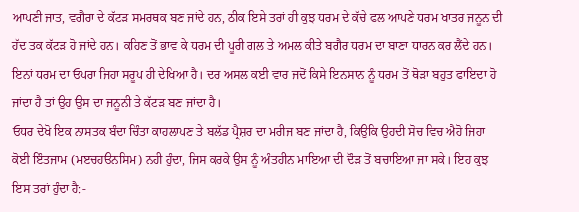ਆਪਣੀ ਜਾਤ, ਵਗੈਰਾ ਦੇ ਕੱਟੜ ਸਮਰਥਕ ਬਣ ਜਾਂਦੇ ਹਨ, ਠੀਕ ਇਸੇ ਤਰਾਂ ਹੀ ਕੁਝ ਧਰਮ ਦੇ ਕੱਚੇ ਫਲ ਆਪਣੇ ਧਰਮ ਖਾਤਰ ਜਨੂਨ ਦੀ ਹੱਦ ਤਕ ਕੱਟੜ ਹੋ ਜਾਂਦੇ ਹਨ। ਕਹਿਣ ਤੋਂ ਭਾਵ ਕੇ ਧਰਮ ਦੀ ਪੂਰੀ ਗਲ ਤੇ ਅਮਲ ਕੀਤੇ ਬਗੈਰ ਧਰਮ ਦਾ ਬਾਣਾ ਧਾਰਨ ਕਰ ਲੈਂਦੇ ਹਨ। ਇਨਾਂ ਧਰਮ ਦਾ ਓਪਰਾ ਜਿਹਾ ਸਰੂਪ ਹੀ ਦੇਖਿਆ ਹੈ। ਦਰ ਅਸਲ ਕਈ ਵਾਰ ਜਦੋਂ ਕਿਸੇ ਇਨਸਾਨ ਨੂੰ ਧਰਮ ਤੋਂ ਥੋੜਾ ਬਹੁਤ ਫਾਇਦਾ ਹੋ ਜਾਂਦਾ ਹੈ ਤਾਂ ਉਹ ਉਸ ਦਾ ਜਨੂਨੀ ਤੇ ਕੱਟੜ ਬਣ ਜਾਂਦਾ ਹੈ।
ਓਧਰ ਦੇਖੋ ਇਕ ਨਾਸਤਕ ਬੰਦਾ ਚਿੰਤਾ ਕਾਹਲਾਪਣ ਤੇ ਬਲੱਡ ਪ੍ਰੈਸ਼ਰ ਦਾ ਮਰੀਜ ਬਣ ਜਾਂਦਾ ਹੈ, ਕਿਉਕਿ ਉਹਦੀ ਸੋਚ ਵਿਚ ਐਹੋ ਜਿਹਾ ਕੋਈ ਇੰਤਜਾਮ (ਮੲਚਹੳਨਸਿਮ) ਨਹੀ ਹੁੰਦਾ, ਜਿਸ ਕਰਕੇ ਉਸ ਨੂੰ ਅੰਤਹੀਨ ਮਾਇਆ ਦੀ ਦੌੜ ਤੋਂ ਬਚਾਇਆ ਜਾ ਸਕੇ। ਇਹ ਕੁਝ ਇਸ ਤਰਾਂ ਹੁੰਦਾ ਹੈ:-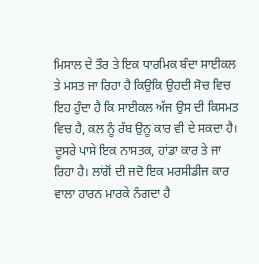ਮਿਸਾਲ ਦੇ ਤੌਰ ਤੇ ਇਕ ਧਾਰਮਿਕ ਬੰਦਾ ਸਾਈਕਲ ਤੇ ਮਸਤ ਜਾ ਰਿਹਾ ਹੈ ਕਿਉਕਿ ਉਹਦੀ ਸੋਚ ਵਿਚ ਇਹ ਹੁੰਦਾ ਹੈ ਕਿ ਸਾਈਕਲ ਅੱਜ ਉਸ ਦੀ ਕਿਸਮਤ ਵਿਚ ਹੈ, ਕਲ ਨੂੰ ਰੱਬ ਉਨੂ ਕਾਰ ਵੀ ਦੇ ਸਕਦਾ ਹੈ। ਦੂਸਰੇ ਪਾਸੇ ਇਕ ਨਾਸਤਕ, ਹਾਂਡਾ ਕਾਰ ਤੇ ਜਾ ਰਿਹਾ ਹੈ। ਲਾਂਗੋਂ ਦੀ ਜਦੋ ਇਕ ਮਰਸੀਡੀਜ ਕਾਰ ਵਾਲਾ ਹਾਰਨ ਮਾਰਕੇ ਨੰਗਦਾ ਹੈ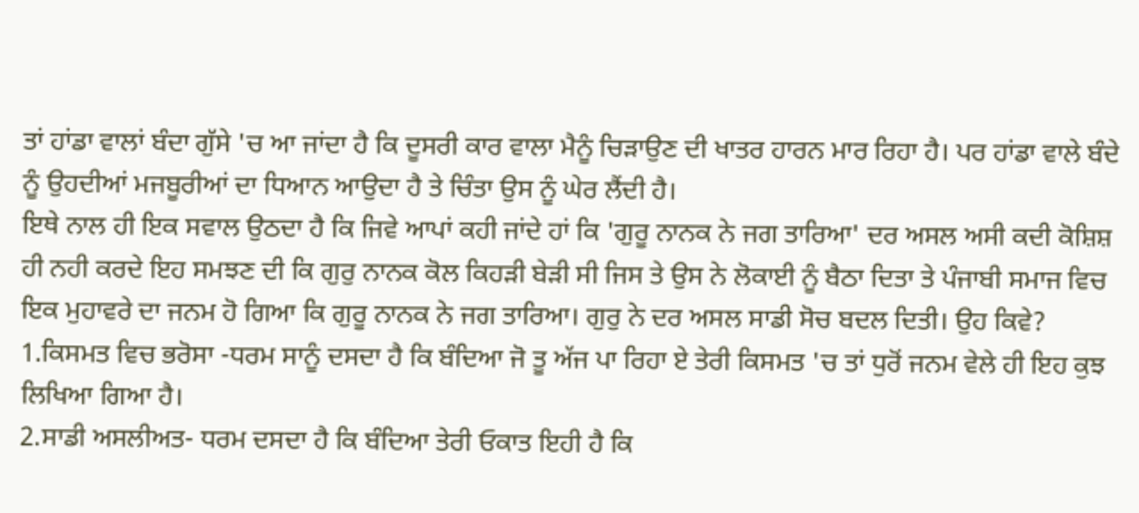ਤਾਂ ਹਾਂਡਾ ਵਾਲਾਂ ਬੰਦਾ ਗੁੱਸੇ 'ਚ ਆ ਜਾਂਦਾ ਹੈ ਕਿ ਦੂਸਰੀ ਕਾਰ ਵਾਲਾ ਮੈਨੂੰ ਚਿੜਾਉਣ ਦੀ ਖਾਤਰ ਹਾਰਨ ਮਾਰ ਰਿਹਾ ਹੈ। ਪਰ ਹਾਂਡਾ ਵਾਲੇ ਬੰਦੇ ਨੂੰ ਉਹਦੀਆਂ ਮਜਬੂਰੀਆਂ ਦਾ ਧਿਆਨ ਆਉਦਾ ਹੈ ਤੇ ਚਿੰਤਾ ਉਸ ਨੂੰ ਘੇਰ ਲੈਂਦੀ ਹੈ।
ਇਥੇ ਨਾਲ ਹੀ ਇਕ ਸਵਾਲ ਉਠਦਾ ਹੈ ਕਿ ਜਿਵੇ ਆਪਾਂ ਕਹੀ ਜਾਂਦੇ ਹਾਂ ਕਿ 'ਗੁਰੂ ਨਾਨਕ ਨੇ ਜਗ ਤਾਰਿਆ' ਦਰ ਅਸਲ ਅਸੀ ਕਦੀ ਕੋਸ਼ਿਸ਼ ਹੀ ਨਹੀ ਕਰਦੇ ਇਹ ਸਮਝਣ ਦੀ ਕਿ ਗੁਰੁ ਨਾਨਕ ਕੋਲ ਕਿਹੜੀ ਬੇੜੀ ਸੀ ਜਿਸ ਤੇ ਉਸ ਨੇ ਲੋਕਾਈ ਨੂੰ ਬੈਠਾ ਦਿਤਾ ਤੇ ਪੰਜਾਬੀ ਸਮਾਜ ਵਿਚ ਇਕ ਮੁਹਾਵਰੇ ਦਾ ਜਨਮ ਹੋ ਗਿਆ ਕਿ ਗੁਰੂ ਨਾਨਕ ਨੇ ਜਗ ਤਾਰਿਆ। ਗੁਰੁ ਨੇ ਦਰ ਅਸਲ ਸਾਡੀ ਸੋਚ ਬਦਲ ਦਿਤੀ। ਉਹ ਕਿਵੇ?
1.ਕਿਸਮਤ ਵਿਚ ਭਰੋਸਾ -ਧਰਮ ਸਾਨੂੰ ਦਸਦਾ ਹੈ ਕਿ ਬੰਦਿਆ ਜੋ ਤੂ ਅੱਜ ਪਾ ਰਿਹਾ ਏ ਤੇਰੀ ਕਿਸਮਤ 'ਚ ਤਾਂ ਧੁਰੋਂ ਜਨਮ ਵੇਲੇ ਹੀ ਇਹ ਕੁਝ ਲਿਖਿਆ ਗਿਆ ਹੈ।
2.ਸਾਡੀ ਅਸਲੀਅਤ- ਧਰਮ ਦਸਦਾ ਹੈ ਕਿ ਬੰਦਿਆ ਤੇਰੀ ਓਕਾਤ ਇਹੀ ਹੈ ਕਿ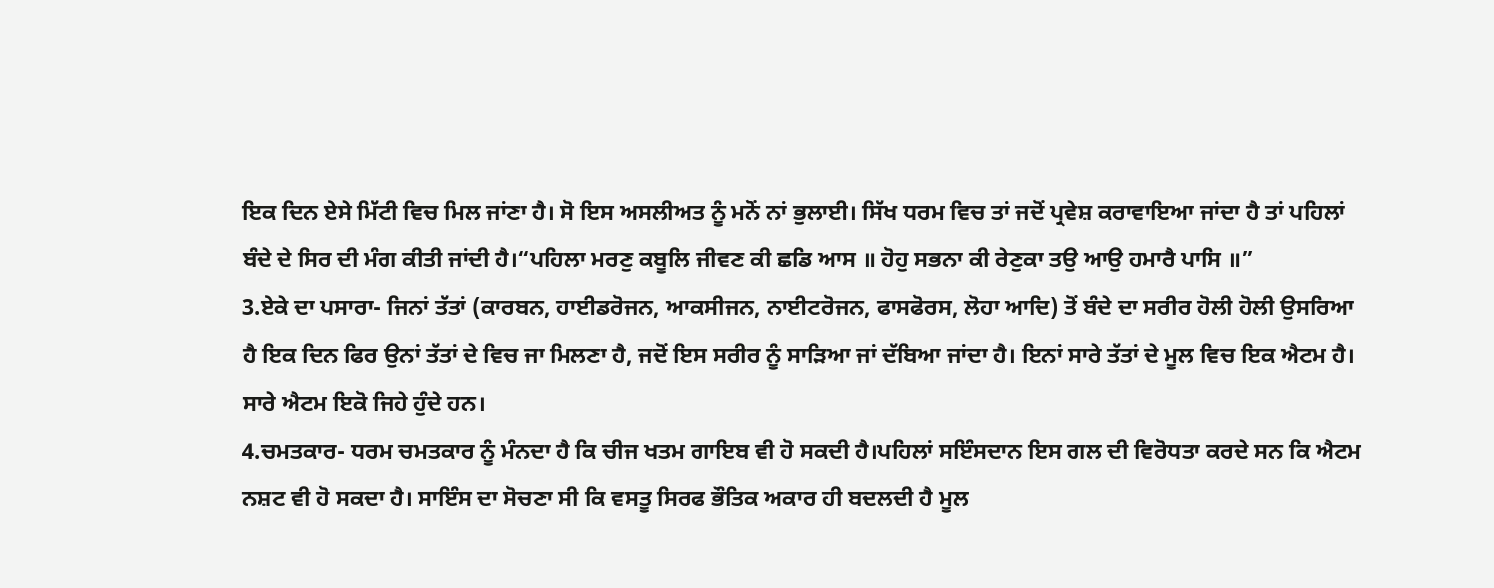ਇਕ ਦਿਨ ਏਸੇ ਮਿੱਟੀ ਵਿਚ ਮਿਲ ਜਾਂਣਾ ਹੈ। ਸੋ ਇਸ ਅਸਲੀਅਤ ਨੂੰ ਮਨੋਂ ਨਾਂ ਭੁਲਾਈ। ਸਿੱਖ ਧਰਮ ਵਿਚ ਤਾਂ ਜਦੋਂ ਪ੍ਰਵੇਸ਼ ਕਰਾਵਾਇਆ ਜਾਂਦਾ ਹੈ ਤਾਂ ਪਹਿਲਾਂ ਬੰਦੇ ਦੇ ਸਿਰ ਦੀ ਮੰਗ ਕੀਤੀ ਜਾਂਦੀ ਹੈ।“ਪਹਿਲਾ ਮਰਣੁ ਕਬੂਲਿ ਜੀਵਣ ਕੀ ਛਡਿ ਆਸ ॥ ਹੋਹੁ ਸਭਨਾ ਕੀ ਰੇਣੁਕਾ ਤਉ ਆਉ ਹਮਾਰੈ ਪਾਸਿ ॥”
3.ਏਕੇ ਦਾ ਪਸਾਰਾ- ਜਿਨਾਂ ਤੱਤਾਂ (ਕਾਰਬਨ, ਹਾਈਡਰੋਜਨ, ਆਕਸੀਜਨ, ਨਾਈਟਰੋਜਨ, ਫਾਸਫੋਰਸ, ਲੋਹਾ ਆਦਿ) ਤੋਂ ਬੰਦੇ ਦਾ ਸਰੀਰ ਹੋਲੀ ਹੋਲੀ ਉਸਰਿਆ ਹੈ ਇਕ ਦਿਨ ਫਿਰ ਉਨਾਂ ਤੱਤਾਂ ਦੇ ਵਿਚ ਜਾ ਮਿਲਣਾ ਹੈ, ਜਦੋਂ ਇਸ ਸਰੀਰ ਨੂੰ ਸਾੜਿਆ ਜਾਂ ਦੱਬਿਆ ਜਾਂਦਾ ਹੈ। ਇਨਾਂ ਸਾਰੇ ਤੱਤਾਂ ਦੇ ਮੂਲ ਵਿਚ ਇਕ ਐਟਮ ਹੈ। ਸਾਰੇ ਐਟਮ ਇਕੋ ਜਿਹੇ ਹੁੰਦੇ ਹਨ।
4.ਚਮਤਕਾਰ- ਧਰਮ ਚਮਤਕਾਰ ਨੂੰ ਮੰਨਦਾ ਹੈ ਕਿ ਚੀਜ ਖਤਮ ਗਾਇਬ ਵੀ ਹੋ ਸਕਦੀ ਹੈ।ਪਹਿਲਾਂ ਸਇੰਸਦਾਨ ਇਸ ਗਲ ਦੀ ਵਿਰੋਧਤਾ ਕਰਦੇ ਸਨ ਕਿ ਐਟਮ ਨਸ਼ਟ ਵੀ ਹੋ ਸਕਦਾ ਹੈ। ਸਾਇੰਸ ਦਾ ਸੋਚਣਾ ਸੀ ਕਿ ਵਸਤੂ ਸਿਰਫ ਭੌਤਿਕ ਅਕਾਰ ਹੀ ਬਦਲਦੀ ਹੈ ਮੂਲ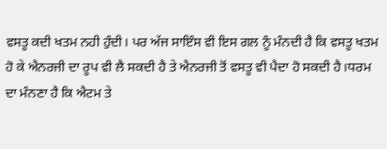ਵਸਤੂ ਕਦੀ ਖਤਮ ਨਹੀ ਹੁੰਦੀ। ਪਰ ਅੱਜ ਸਾਇੰਸ ਵੀ ਇਸ ਗਲ ਨੂੰ ਮੰਨਦੀ ਹੈ ਕਿ ਵਸਤੂ ਖਤਮ ਹੋ ਕੇ ਐਨਰਜੀ ਦਾ ਰੂਪ ਵੀ ਲੈ ਸਕਦੀ ਹੈ ਤੇ ਐਨਰਜੀ ਤੋਂ ਵਸਤੂ ਵੀ ਪੈਦਾ ਹੋ ਸਕਦੀ ਹੈ।ਧਰਮ ਦਾ ਮੰਨਣਾ ਹੈ ਕਿ ਐਟਮ ਤੇ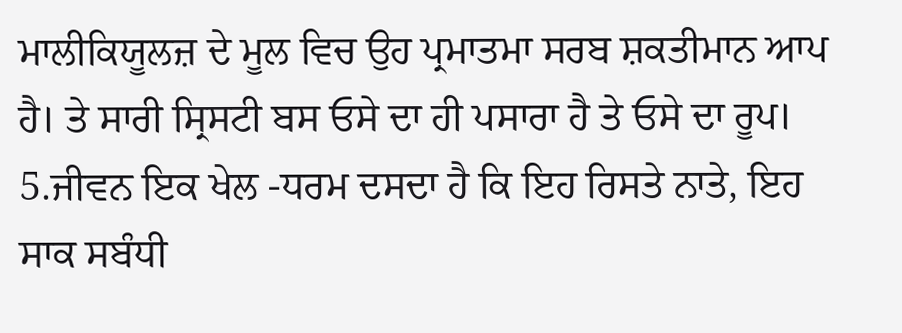ਮਾਲੀਕਿਯੂਲਜ਼ ਦੇ ਮੂਲ ਵਿਚ ਉਹ ਪ੍ਰਮਾਤਮਾ ਸਰਬ ਸ਼ਕਤੀਮਾਨ ਆਪ ਹੈ। ਤੇ ਸਾਰੀ ਸ੍ਰਿਸਟੀ ਬਸ ਓਸੇ ਦਾ ਹੀ ਪਸਾਰਾ ਹੈ ਤੇ ਓਸੇ ਦਾ ਰੂਪ।
5.ਜੀਵਨ ਇਕ ਖੇਲ -ਧਰਮ ਦਸਦਾ ਹੈ ਕਿ ਇਹ ਰਿਸਤੇ ਨਾਤੇ, ਇਹ ਸਾਕ ਸਬੰਧੀ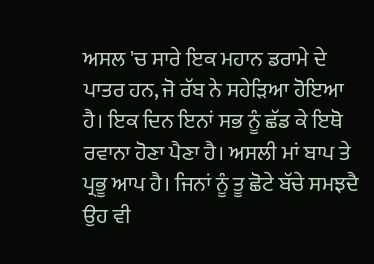ਅਸਲ 'ਚ ਸਾਰੇ ਇਕ ਮਹਾਨ ਡਰਾਮੇ ਦੇ ਪਾਤਰ ਹਨ, ਜੋ ਰੱਬ ਨੇ ਸਹੇੜਿਆ ਹੋਇਆ ਹੈ। ਇਕ ਦਿਨ ਇਨਾਂ ਸਭ ਨੂੰ ਛੱਡ ਕੇ ਇਥੋ ਰਵਾਨਾ ਹੋਣਾ ਪੈਣਾ ਹੈ। ਅਸਲੀ ਮਾਂ ਬਾਪ ਤੇ ਪ੍ਰਭੂ ਆਪ ਹੈ। ਜਿਨਾਂ ਨੂੰ ਤੂ ਛੋਟੇ ਬੱਚੇ ਸਮਝਦੈ ਉਹ ਵੀ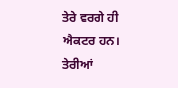ਤੇਰੇ ਵਰਗੇ ਹੀ ਐਕਟਰ ਹਨ। ਤੇਰੀਆਂ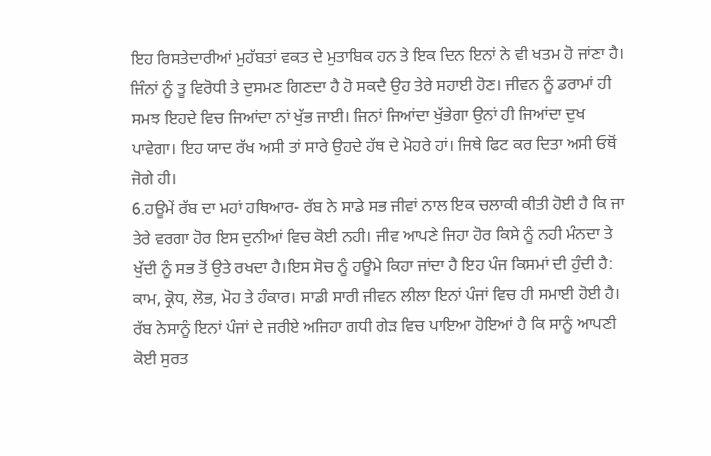ਇਹ ਰਿਸਤੇਦਾਰੀਆਂ ਮੁਹੱਬਤਾਂ ਵਕਤ ਦੇ ਮੁਤਾਬਿਕ ਹਨ ਤੇ ਇਕ ਦਿਨ ਇਨਾਂ ਨੇ ਵੀ ਖਤਮ ਹੋ ਜਾਂਣਾ ਹੈ। ਜਿੰਨਾਂ ਨੂੰ ਤੂ ਵਿਰੋਧੀ ਤੇ ਦੁਸਮਣ ਗਿਣਦਾ ਹੈ ਹੋ ਸਕਦੈ ਉਹ ਤੇਰੇ ਸਹਾਈ ਹੋਣ। ਜੀਵਨ ਨੂੰ ਡਰਾਮਾਂ ਹੀ ਸਮਝ ਇਹਦੇ ਵਿਚ ਜਿਆਂਦਾ ਨਾਂ ਖੁੱਭ ਜਾਈ। ਜਿਨਾਂ ਜਿਆਂਦਾ ਖੁੱਭੇਗਾ ਉਨਾਂ ਹੀ ਜਿਆਂਦਾ ਦੁਖ ਪਾਵੇਗਾ। ਇਹ ਯਾਦ ਰੱਖ ਅਸੀ ਤਾਂ ਸਾਰੇ ਉਹਦੇ ਹੱਥ ਦੇ ਮੋਹਰੇ ਹਾਂ। ਜਿਥੇ ਫਿਟ ਕਰ ਦਿਤਾ ਅਸੀ ਓਥੋਂ ਜੋਗੇ ਹੀ।
6.ਹਊਮੇਂ ਰੱਬ ਦਾ ਮਹਾਂ ਹਥਿਆਰ- ਰੱਬ ਨੇ ਸਾਡੇ ਸਭ ਜੀਵਾਂ ਨਾਲ ਇਕ ਚਲਾਕੀ ਕੀਤੀ ਹੋਈ ਹੈ ਕਿ ਜਾ ਤੇਰੇ ਵਰਗਾ ਹੋਰ ਇਸ ਦੁਨੀਆਂ ਵਿਚ ਕੋਈ ਨਹੀ। ਜੀਵ ਆਪਣੇ ਜਿਹਾ ਹੋਰ ਕਿਸੇ ਨੂੰ ਨਹੀ ਮੰਨਦਾ ਤੇ ਖੁੱਦੀ ਨੂੰ ਸਭ ਤੋਂ ਉਤੇ ਰਖਦਾ ਹੈ।ਇਸ ਸੋਚ ਨੂੰ ਹਊਮੇ ਕਿਹਾ ਜਾਂਦਾ ਹੈ ਇਹ ਪੰਜ ਕਿਸਮਾਂ ਦੀ ਹੁੰਦੀ ਹੈ: ਕਾਮ, ਕ੍ਰੋਧ, ਲੋਭ, ਮੋਹ ਤੇ ਹੰਕਾਰ। ਸਾਡੀ ਸਾਰੀ ਜੀਵਨ ਲੀਲਾ ਇਨਾਂ ਪੰਜਾਂ ਵਿਚ ਹੀ ਸਮਾਈ ਹੋਈ ਹੈ। ਰੱਬ ਨੇਸਾਨੂੰ ਇਨਾਂ ਪੰਜਾਂ ਦੇ ਜਰੀਏ ਅਜਿਹਾ ਗਧੀ ਗੇੜ ਵਿਚ ਪਾਇਆ ਹੋਇਆਂ ਹੈ ਕਿ ਸਾਨੂੰ ਆਪਣੀ ਕੋਈ ਸੁਰਤ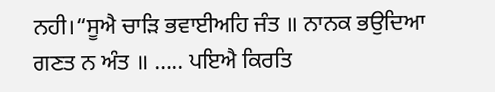ਨਹੀ।“ਸੂਐ ਚਾੜਿ ਭਵਾਈਅਹਿ ਜੰਤ ॥ ਨਾਨਕ ਭਉਦਿਆ ਗਣਤ ਨ ਅੰਤ ॥ ….. ਪਇਐ ਕਿਰਤਿ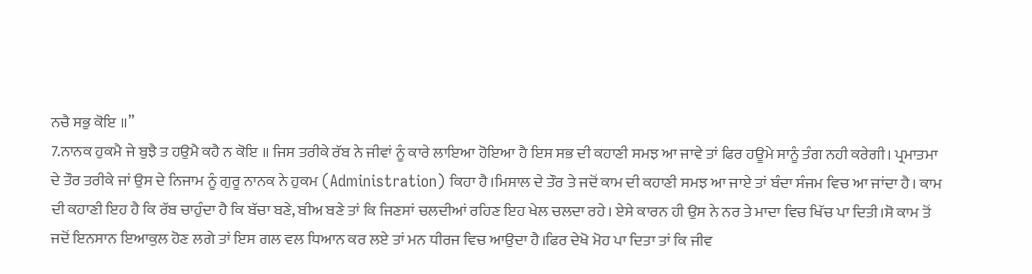ਨਚੈ ਸਭੁ ਕੋਇ ॥”
7.ਨਾਨਕ ਹੁਕਮੈ ਜੇ ਬੁਝੈ ਤ ਹਉਮੈ ਕਹੈ ਨ ਕੋਇ ॥ ਜਿਸ ਤਰੀਕੇ ਰੱਬ ਨੇ ਜੀਵਾਂ ਨੂੰ ਕਾਰੇ ਲਾਇਆ ਹੋਇਆ ਹੈ ਇਸ ਸਭ ਦੀ ਕਹਾਣੀ ਸਮਝ ਆ ਜਾਵੇ ਤਾਂ ਫਿਰ ਹਊਮੇ ਸਾਨੂੰ ਤੰਗ ਨਹੀ ਕਰੇਗੀ। ਪ੍ਰਮਾਤਮਾ ਦੇ ਤੌਰ ਤਰੀਕੇ ਜਾਂ ਉਸ ਦੇ ਨਿਜਾਮ ਨੂੰ ਗੁਰੂ ਨਾਨਕ ਨੇ ਹੁਕਮ (Administration) ਕਿਹਾ ਹੈ।ਮਿਸਾਲ ਦੇ ਤੌਰ ਤੇ ਜਦੋਂ ਕਾਮ ਦੀ ਕਹਾਣੀ ਸਮਝ ਆ ਜਾਏ ਤਾਂ ਬੰਦਾ ਸੰਜਮ ਵਿਚ ਆ ਜਾਂਦਾ ਹੈ। ਕਾਮ ਦੀ ਕਹਾਣੀ ਇਹ ਹੈ ਕਿ ਰੱਬ ਚਾਹੁੰਦਾ ਹੈ ਕਿ ਬੱਚਾ ਬਣੇ, ਬੀਅ ਬਣੇ ਤਾਂ ਕਿ ਜਿਣਸਾਂ ਚਲਦੀਆਂ ਰਹਿਣ ਇਹ ਖੇਲ ਚਲਦਾ ਰਹੇ। ਏਸੇ ਕਾਰਨ ਹੀ ਉਸ ਨੇ ਨਰ ਤੇ ਮਾਦਾ ਵਿਚ ਖਿੱਚ ਪਾ ਦਿਤੀ।ਸੋ ਕਾਮ ਤੋਂ ਜਦੋਂ ਇਨਸਾਨ ਇਆਕੁਲ ਹੋਣ ਲਗੇ ਤਾਂ ਇਸ ਗਲ ਵਲ ਧਿਆਨ ਕਰ ਲਏ ਤਾਂ ਮਨ ਧੀਰਜ ਵਿਚ ਆਉਦਾ ਹੈ।ਫਿਰ ਦੇਖੋ ਮੋਹ ਪਾ ਦਿਤਾ ਤਾਂ ਕਿ ਜੀਵ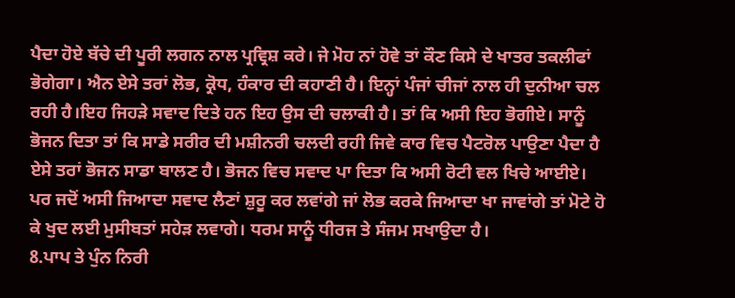ਪੈਦਾ ਹੋਏ ਬੱਚੇ ਦੀ ਪੂਰੀ ਲਗਨ ਨਾਲ ਪ੍ਰਵ੍ਰਿਸ਼ ਕਰੇ। ਜੇ ਮੋਹ ਨਾਂ ਹੋਵੇ ਤਾਂ ਕੌਣ ਕਿਸੇ ਦੇ ਖਾਤਰ ਤਕਲੀਫਾਂ ਭੋਗੇਗਾ। ਐਨ ਏਸੇ ਤਰਾਂ ਲੋਭ, ਕ੍ਰੋਧ, ਹੰਕਾਰ ਦੀ ਕਹਾਣੀ ਹੈ। ਇਨ੍ਹਾਂ ਪੰਜਾਂ ਚੀਜਾਂ ਨਾਲ ਹੀ ਦੁਨੀਆ ਚਲ ਰਹੀ ਹੈ।ਇਹ ਜਿਹੜੇ ਸਵਾਦ ਦਿਤੇ ਹਨ ਇਹ ਉਸ ਦੀ ਚਲਾਕੀ ਹੈ। ਤਾਂ ਕਿ ਅਸੀ ਇਹ ਭੋਗੀਏ। ਸਾਨੂੰ ਭੋਜਨ ਦਿਤਾ ਤਾਂ ਕਿ ਸਾਡੇ ਸਰੀਰ ਦੀ ਮਸ਼ੀਨਰੀ ਚਲਦੀ ਰਹੀ ਜਿਵੇ ਕਾਰ ਵਿਚ ਪੈਟਰੋਲ ਪਾਉਣਾ ਪੈਦਾ ਹੈ ਏਸੇ ਤਰਾਂ ਭੋਜਨ ਸਾਡਾ ਬਾਲਣ ਹੈ। ਭੋਜਨ ਵਿਚ ਸਵਾਦ ਪਾ ਦਿਤਾ ਕਿ ਅਸੀ ਰੋਟੀ ਵਲ ਖਿਚੇ ਆਈਏ। ਪਰ ਜਦੋਂ ਅਸੀ ਜਿਆਦਾ ਸਵਾਦ ਲੈਣਾਂ ਸ਼ੁਰੂ ਕਰ ਲਵਾਂਗੇ ਜਾਂ ਲੋਭ ਕਰਕੇ ਜਿਆਦਾ ਖਾ ਜਾਵਾਂਗੇ ਤਾਂ ਮੋਟੇ ਹੋ ਕੇ ਖੁਦ ਲਈ ਮੁਸੀਬਤਾਂ ਸਹੇੜ ਲਵਾਗੇ। ਧਰਮ ਸਾਨੂੰ ਧੀਰਜ ਤੇ ਸੰਜਮ ਸਖਾਉਦਾ ਹੈ।
8.ਪਾਪ ਤੇ ਪੁੰਨ ਨਿਰੀ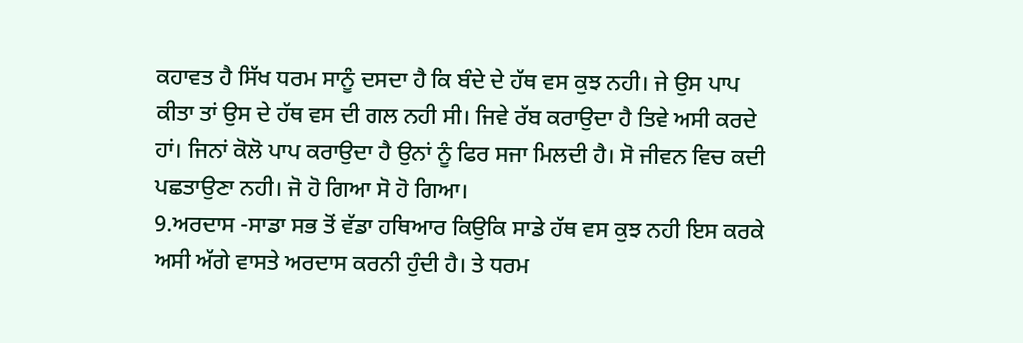ਕਹਾਵਤ ਹੈ ਸਿੱਖ ਧਰਮ ਸਾਨੂੰ ਦਸਦਾ ਹੈ ਕਿ ਬੰਦੇ ਦੇ ਹੱਥ ਵਸ ਕੁਝ ਨਹੀ। ਜੇ ਉਸ ਪਾਪ ਕੀਤਾ ਤਾਂ ਉਸ ਦੇ ਹੱਥ ਵਸ ਦੀ ਗਲ ਨਹੀ ਸੀ। ਜਿਵੇ ਰੱਬ ਕਰਾਉਦਾ ਹੈ ਤਿਵੇ ਅਸੀ ਕਰਦੇ ਹਾਂ। ਜਿਨਾਂ ਕੋਲੋ ਪਾਪ ਕਰਾਉਦਾ ਹੈ ਉਨਾਂ ਨੂੰ ਫਿਰ ਸਜਾ ਮਿਲਦੀ ਹੈ। ਸੋ ਜੀਵਨ ਵਿਚ ਕਦੀ ਪਛਤਾਉਣਾ ਨਹੀ। ਜੋ ਹੋ ਗਿਆ ਸੋ ਹੋ ਗਿਆ।
9.ਅਰਦਾਸ -ਸਾਡਾ ਸਭ ਤੋਂ ਵੱਡਾ ਹਥਿਆਰ ਕਿਉਕਿ ਸਾਡੇ ਹੱਥ ਵਸ ਕੁਝ ਨਹੀ ਇਸ ਕਰਕੇ ਅਸੀ ਅੱਗੇ ਵਾਸਤੇ ਅਰਦਾਸ ਕਰਨੀ ਹੁੰਦੀ ਹੈ। ਤੇ ਧਰਮ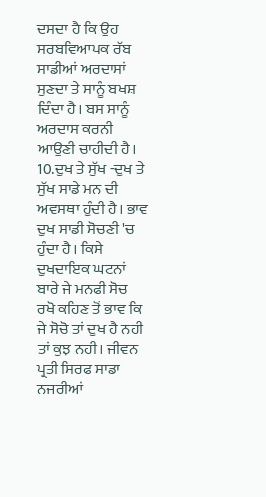ਦਸਦਾ ਹੈ ਕਿ ਉਹ ਸਰਬਵਿਆਪਕ ਰੱਬ ਸਾਡੀਆਂ ਅਰਦਾਸਾਂ ਸੁਣਦਾ ਤੇ ਸਾਨੂੰ ਬਖਸ਼ ਦਿੰਦਾ ਹੈ। ਬਸ ਸਾਨੂੰ ਅਰਦਾਸ ਕਰਨੀ ਆਉਣੀ ਚਾਹੀਦੀ ਹੈ।
10.ਦੁਖ ਤੇ ਸੁੱਖ -ਦੁਖ ਤੇ ਸੁੱਖ ਸਾਡੇ ਮਨ ਦੀ ਅਵਸਥਾ ਹੁੰਦੀ ਹੈ। ਭਾਵ ਦੁਖ ਸਾਡੀ ਸੋਚਣੀ 'ਚ ਹੁੰਦਾ ਹੈ। ਕਿਸੇ ਦੁਖਦਾਇਕ ਘਟਨਾਂ ਬਾਰੇ ਜੇ ਮਨਫੀ ਸੋਚ ਰਖੋ ਕਹਿਣ ਤੋਂ ਭਾਵ ਕਿ ਜੇ ਸੋਚੋ ਤਾਂ ਦੁਖ ਹੈ ਨਹੀ ਤਾਂ ਕੁਝ ਨਹੀ। ਜੀਵਨ ਪ੍ਰਤੀ ਸਿਰਫ ਸਾਡਾ ਨਜਰੀਆਂ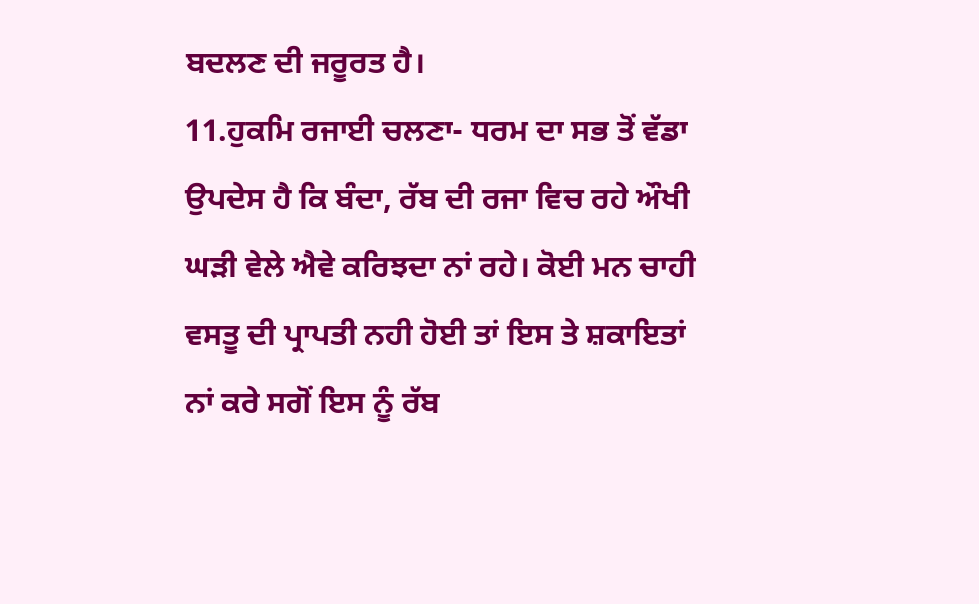ਬਦਲਣ ਦੀ ਜਰੂਰਤ ਹੈ।
11.ਹੁਕਮਿ ਰਜਾਈ ਚਲਣਾ- ਧਰਮ ਦਾ ਸਭ ਤੋਂ ਵੱਡਾ ਉਪਦੇਸ ਹੈ ਕਿ ਬੰਦਾ, ਰੱਬ ਦੀ ਰਜਾ ਵਿਚ ਰਹੇ ਔਖੀ ਘੜੀ ਵੇਲੇ ਐਵੇ ਕਰਿਝਦਾ ਨਾਂ ਰਹੇ। ਕੋਈ ਮਨ ਚਾਹੀ ਵਸਤੂ ਦੀ ਪ੍ਰਾਪਤੀ ਨਹੀ ਹੋਈ ਤਾਂ ਇਸ ਤੇ ਸ਼ਕਾਇਤਾਂ ਨਾਂ ਕਰੇ ਸਗੋਂ ਇਸ ਨੂੰ ਰੱਬ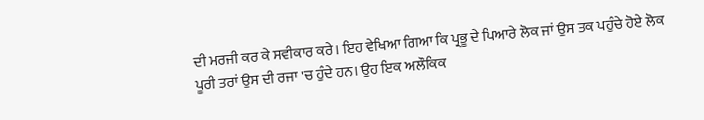ਦੀ ਮਰਜੀ ਕਰ ਕੇ ਸਵੀਕਾਰ ਕਰੇ। ਇਹ ਵੇਖਿਆ ਗਿਆ ਕਿ ਪ੍ਰਭੂ ਦੇ ਪਿਆਰੇ ਲੋਕ ਜਾਂ ਉਸ ਤਕ ਪਹੁੰਚੇ ਹੋਏ ਲੋਕ ਪੂਰੀ ਤਰਾਂ ਉਸ ਦੀ ਰਜਾ 'ਚ ਹੁੰਦੇ ਹਨ। ਉਹ ਇਕ ਅਲੌਕਿਕ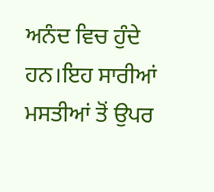ਅਨੰਦ ਵਿਚ ਹੁੰਦੇ ਹਨ।ਇਹ ਸਾਰੀਆਂ ਮਸਤੀਆਂ ਤੋਂ ਉਪਰ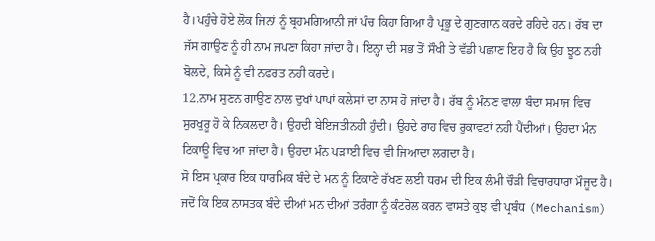ਹੈ।ਪਹੁੰਚੇ ਹੋਏ ਲੋਕ ਜਿਨਾਂ ਨੂੰ ਬ੍ਰਹਮਗਿਆਨੀ ਜਾਂ ਪੰਚ ਕਿਹਾ ਗਿਆ ਹੈ ਪ੍ਰਭੂ ਦੇ ਗੁਣਗਾਨ ਕਰਦੇ ਰਹਿਦੇ ਹਨ। ਰੱਬ ਦਾ ਜੱਸ ਗਾਉਣ ਨੂੰ ਹੀ ਨਾਮ ਜਪਣਾ ਕਿਹਾ ਜਾਂਦਾ ਹੈ। ਇਨ੍ਹਾ ਦੀ ਸਭ ਤੋਂ ਸੌਖੀ ਤੇ ਵੱਡੀ ਪਛਾਣ ਇਹ ਹੈ ਕਿ ਉਹ ਝੂਠ ਨਹੀ ਬੋਲਦੇ, ਕਿਸੇ ਨੂੰ ਵੀ ਨਫਰਤ ਨਹੀ ਕਰਦੇ।
12.ਨਾਮ ਸੁਣਨ ਗਾਉਣ ਨਾਲ ਦੁਖਾਂ ਪਾਪਾਂ ਕਲੇਸਾਂ ਦਾ ਨਾਸ ਹੋ ਜਾਂਦਾ ਹੈ। ਰੱਬ ਨੂੰ ਮੰਨਣ ਵਾਲਾ ਬੰਦਾ ਸਮਾਜ ਵਿਚ ਸੁਰਖੁਰੂ ਹੋ ਕੇ ਨਿਕਲਦਾ ਹੈ। ਉਹਦੀ ਬੇਇਜਤੀਨਹੀ ਹੁੰਦੀ। ਉਹਦੇ ਰਾਹ ਵਿਚ ਰੁਕਾਵਟਾਂ ਨਹੀ ਪੈਂਦੀਆਂ। ਉਹਦਾ ਮੰਨ ਟਿਕਾਊ ਵਿਚ ਆ ਜਾਂਦਾ ਹੈ। ਉਹਦਾ ਮੰਨ ਪੜਾਈ ਵਿਚ ਵੀ ਜਿਆਦਾ ਲਗਦਾ ਹੈ।
ਸੋ ਇਸ ਪ੍ਰਕਾਰ ਇਕ ਧਾਰਮਿਕ ਬੰਦੇ ਦੇ ਮਨ ਨੂੰ ਟਿਕਾਣੇ ਰੱਖਣ ਲਈ ਧਰਮ ਦੀ ਇਕ ਲੰਮੀ ਚੌੜੀ ਵਿਚਾਰਧਾਰਾ ਮੌਜੂਦ ਹੈ। ਜਦੋਂ ਕਿ ਇਕ ਨਾਸਤਕ ਬੰਦੇ ਦੀਆਂ ਮਨ ਦੀਆਂ ਤਰੰਗਾ ਨੂੰ ਕੰਟਰੋਲ ਕਰਨ ਵਾਸਤੇ ਕੁਝ ਵੀ ਪ੍ਰਬੰਧ (Mechanism)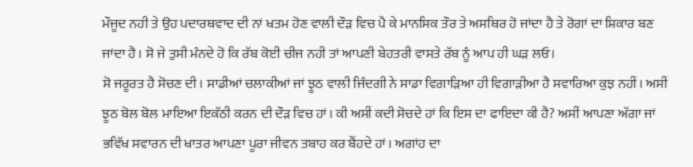ਮੌਜੂਦ ਨਹੀ ਤੇ ਉਹ ਪਦਾਰਥਵਾਦ ਦੀ ਨਾਂ ਖਤਮ ਹੋਣ ਵਾਲੀ ਦੌੜ ਵਿਚ ਪੈ ਕੇ ਮਾਨਸਿਕ ਤੌਰ ਤੇ ਅਸਥਿਰ ਹੋ ਜਾਂਦਾ ਹੈ ਤੇ ਰੋਗਾਂ ਦਾ ਸ਼ਿਕਾਰ ਬਣ ਜਾਂਦਾ ਹੈ। ਸੋ ਜੇ ਤੁਸੀ ਮੰਨਦੇ ਹੋ ਕਿ ਰੱਬ ਕੋਈ ਚੀਜ ਨਹੀ ਤਾਂ ਆਪਣੀ ਬੇਹਤਰੀ ਵਾਸਤੇ ਰੱਬ ਨੂੰ ਆਪ ਹੀ ਘੜ ਲਓ।
ਸੋ ਜਰੂਰਤ ਹੈ ਸੋਚਣ ਦੀ। ਸਾਡੀਆਂ ਚਲਾਕੀਆਂ ਜਾਂ ਝੂਠ ਵਾਲੀ ਜਿੰਦਗੀ ਨੇ ਸਾਡਾ ਵਿਗਾੜਿਆ ਹੀ ਵਿਗਾੜੀਆ ਹੈ ਸਵਾਰਿਆ ਕੁਝ ਨਹੀਂ। ਅਸੀਂ ਝੂਠ ਬੋਲ ਬੋਲ ਮਾਇਆ ਇਕੱਠੀ ਕਰਨ ਦੀ ਦੌੜ ਵਿਚ ਹਾਂ। ਕੀ ਅਸੀਂ ਕਦੀ ਸੋਚਦੇ ਹਾਂ ਕਿ ਇਸ ਦਾ ਫਾਇਦਾ ਕੀ ਹੈ? ਅਸੀਂ ਆਪਣਾ ਅੱਗਾ ਜਾਂ ਭਵਿੱਖ ਸਵਾਰਨ ਦੀ ਖਾਤਰ ਆਪਣਾ ਪੂਰਾ ਜੀਵਨ ਤਬਾਹ ਕਰ ਬੈਂਹਦੇ ਹਾਂ। ਅਗਾਂਹ ਦਾ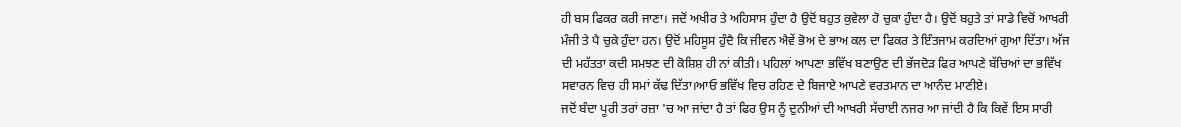ਹੀ ਬਸ ਫਿਕਰ ਕਰੀ ਜਾਣਾ। ਜਦੋਂ ਅਖੀਰ ਤੇ ਅਹਿਸਾਸ ਹੁੰਦਾ ਹੈ ਉਦੋਂ ਬਹੁਤ ਕੁਵੇਲਾ ਹੋ ਚੁਕਾ ਹੁੰਦਾ ਹੈ। ਉਦੋਂ ਬਹੁਤੇ ਤਾਂ ਸਾਡੇ ਵਿਚੋਂ ਆਖਰੀ ਮੰਜੀ ਤੇ ਪੈ ਚੁਕੇ ਹੁੰਦਾ ਹਨ। ਉਦੋਂ ਮਹਿਸੂਸ ਹੁੰਦੈ ਕਿ ਜੀਵਨ ਐਵੇਂ ਭੋਅ ਦੇ ਭਾਅ ਕਲ ਦਾ ਫਿਕਰ ਤੇ ਇੰਤਜਾਮ ਕਰਦਿਆਂ ਗੁਆ ਦਿੱਤਾ। ਅੱਜ ਦੀ ਮਹੱਤਤਾ ਕਦੀ ਸਮਝਣ ਦੀ ਕੋਸ਼ਿਸ਼ ਹੀ ਨਾਂ ਕੀਤੀ। ਪਹਿਲਾਂ ਆਪਣਾ ਭਵਿੱਖ ਬਣਾਉਣ ਦੀ ਭੱਜਦੋੜ ਫਿਰ ਆਪਣੇ ਬੱਚਿਆਂ ਦਾ ਭਵਿੱਖ ਸਵਾਰਨ ਵਿਚ ਹੀ ਸਮਾਂ ਕੱਢ ਦਿੱਤਾ।ਆਓ ਭਵਿੱਖ ਵਿਚ ਰਹਿਣ ਦੇ ਬਿਜਾਏ ਆਪਣੇ ਵਰਤਮਾਨ ਦਾ ਆਨੰਦ ਮਾਣੀਏ।
ਜਦੋਂ ਬੰਦਾ ਪੂਰੀ ਤਰਾਂ ਰਜ਼ਾ 'ਚ ਆ ਜਾਂਦਾ ਹੈ ਤਾਂ ਫਿਰ ਉਸ ਨੂੰ ਦੁਨੀਆਂ ਦੀ ਆਖਰੀ ਸੱਚਾਈ ਨਜਰ ਆ ਜਾਂਦੀ ਹੈ ਕਿ ਕਿਵੇਂ ਇਸ ਸਾਰੀ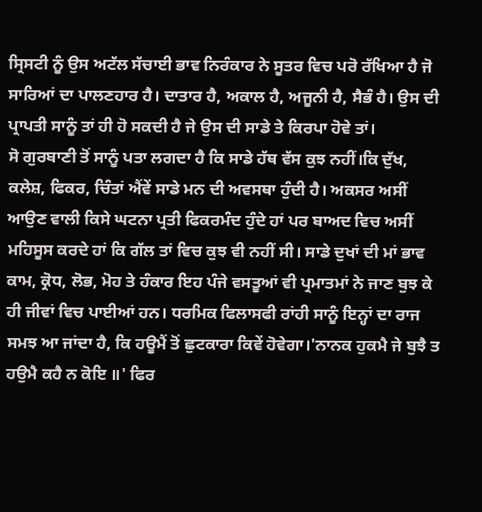ਸ੍ਰਿਸਟੀ ਨੂੰ ਉਸ ਅਟੱਲ ਸੱਚਾਈ ਭਾਵ ਨਿਰੰਕਾਰ ਨੇ ਸੂਤਰ ਵਿਚ ਪਰੋ ਰੱਖਿਆ ਹੈ ਜੋ ਸਾਰਿਆਂ ਦਾ ਪਾਲਣਹਾਰ ਹੈ। ਦਾਤਾਰ ਹੈ, ਅਕਾਲ ਹੈ, ਅਜੂਨੀ ਹੈ, ਸੈਭੰ ਹੈ। ਉਸ ਦੀ ਪ੍ਰਾਪਤੀ ਸਾਨੂੰ ਤਾਂ ਹੀ ਹੋ ਸਕਦੀ ਹੈ ਜੇ ਉਸ ਦੀ ਸਾਡੇ ਤੇ ਕਿਰਪਾ ਹੋਵੇ ਤਾਂ।
ਸੋ ਗੁਰਬਾਣੀ ਤੋਂ ਸਾਨੂੰ ਪਤਾ ਲਗਦਾ ਹੈ ਕਿ ਸਾਡੇ ਹੱਥ ਵੱਸ ਕੁਝ ਨਹੀਂ।ਕਿ ਦੁੱਖ, ਕਲੇਸ਼, ਫਿਕਰ, ਚਿੰਤਾਂ ਐਂਵੇਂ ਸਾਡੇ ਮਨ ਦੀ ਅਵਸਥਾ ਹੁੰਦੀ ਹੈ। ਅਕਸਰ ਅਸੀਂ ਆਉਣ ਵਾਲੀ ਕਿਸੇ ਘਟਨਾ ਪ੍ਰਤੀ ਫਿਕਰਮੰਦ ਹੁੰਦੇ ਹਾਂ ਪਰ ਬਾਅਦ ਵਿਚ ਅਸੀਂ ਮਹਿਸੂਸ ਕਰਦੇ ਹਾਂ ਕਿ ਗੱਲ ਤਾਂ ਵਿਚ ਕੁਝ ਵੀ ਨਹੀਂ ਸੀ। ਸਾਡੇ ਦੁਖਾਂ ਦੀ ਮਾਂ ਭਾਵ ਕਾਮ, ਕ੍ਰੋਧ, ਲੋਭ, ਮੋਹ ਤੇ ਹੰਕਾਰ ਇਹ ਪੰਜੇ ਵਸਤੂਆਂ ਵੀ ਪ੍ਰਮਾਤਮਾਂ ਨੇ ਜਾਣ ਬੁਝ ਕੇ ਹੀ ਜੀਵਾਂ ਵਿਚ ਪਾਈਆਂ ਹਨ। ਧਰਮਿਕ ਫਿਲਾਸਫੀ ਰਾਂਹੀ ਸਾਨੂੰ ਇਨ੍ਹਾਂ ਦਾ ਰਾਜ ਸਮਝ ਆ ਜਾਂਦਾ ਹੈ, ਕਿ ਹਊਮੈਂ ਤੋਂ ਛੁਟਕਾਰਾ ਕਿਵੇਂ ਹੋਵੇਗਾ।'ਨਾਨਕ ਹੁਕਮੈ ਜੇ ਬੁਝੈ ਤ ਹਉਮੈ ਕਹੈ ਨ ਕੋਇ ॥' ਫਿਰ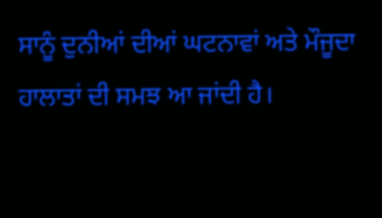ਸਾਨੂੰ ਦੁਨੀਆਂ ਦੀਆਂ ਘਟਨਾਵਾਂ ਅਤੇ ਮੌਜੂਦਾ ਹਾਲਾਤਾਂ ਦੀ ਸਮਝ ਆ ਜਾਂਦੀ ਹੈ।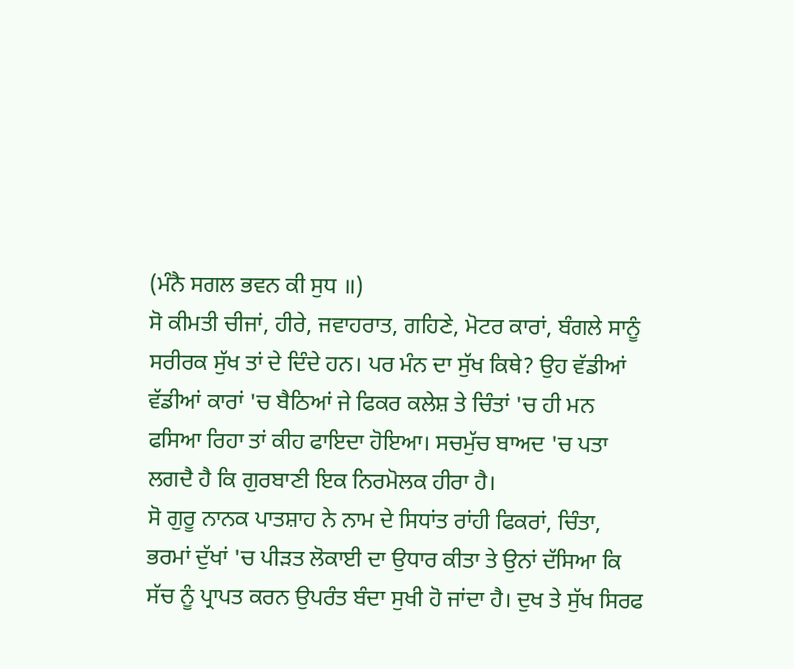(ਮੰਨੈ ਸਗਲ ਭਵਨ ਕੀ ਸੁਧ ॥)
ਸੋ ਕੀਮਤੀ ਚੀਜਾਂ, ਹੀਰੇ, ਜਵਾਹਰਾਤ, ਗਹਿਣੇ, ਮੋਟਰ ਕਾਰਾਂ, ਬੰਗਲੇ ਸਾਨੂੰ ਸਰੀਰਕ ਸੁੱਖ ਤਾਂ ਦੇ ਦਿੰਦੇ ਹਨ। ਪਰ ਮੰਨ ਦਾ ਸੁੱਖ ਕਿਥੇ? ਉਹ ਵੱਡੀਆਂ ਵੱਡੀਆਂ ਕਾਰਾਂ 'ਚ ਬੈਠਿਆਂ ਜੇ ਫਿਕਰ ਕਲੇਸ਼ ਤੇ ਚਿੰਤਾਂ 'ਚ ਹੀ ਮਨ ਫਸਿਆ ਰਿਹਾ ਤਾਂ ਕੀਹ ਫਾਇਦਾ ਹੋਇਆ। ਸਚਮੁੱਚ ਬਾਅਦ 'ਚ ਪਤਾ ਲਗਦੈ ਹੈ ਕਿ ਗੁਰਬਾਣੀ ਇਕ ਨਿਰਮੋਲਕ ਹੀਰਾ ਹੈ।
ਸੋ ਗੁਰੂ ਨਾਨਕ ਪਾਤਸ਼ਾਹ ਨੇ ਨਾਮ ਦੇ ਸਿਧਾਂਤ ਰਾਂਹੀ ਫਿਕਰਾਂ, ਚਿੰਤਾ, ਭਰਮਾਂ ਦੁੱਖਾਂ 'ਚ ਪੀੜਤ ਲੋਕਾਈ ਦਾ ਉਧਾਰ ਕੀਤਾ ਤੇ ਉਨਾਂ ਦੱਸਿਆ ਕਿ ਸੱਚ ਨੂੰ ਪ੍ਰਾਪਤ ਕਰਨ ਉਪਰੰਤ ਬੰਦਾ ਸੁਖੀ ਹੋ ਜਾਂਦਾ ਹੈ। ਦੁਖ ਤੇ ਸੁੱਖ ਸਿਰਫ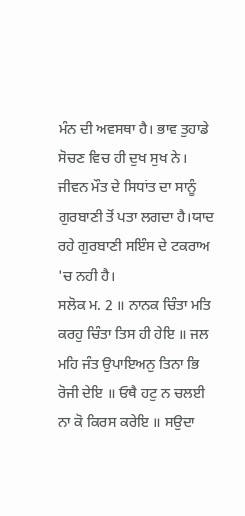ਮੰਨ ਦੀ ਅਵਸਥਾ ਹੈ। ਭਾਵ ਤੁਹਾਡੇ ਸੋਚਣ ਵਿਚ ਹੀ ਦੁਖ ਸੁਖ ਨੇ। ਜੀਵਨ ਮੌਤ ਦੇ ਸਿਧਾਂਤ ਦਾ ਸਾਨੂੰ ਗੁਰਬਾਣੀ ਤੋਂ ਪਤਾ ਲਗਦਾ ਹੈ।ਯਾਦ ਰਹੇ ਗੁਰਬਾਣੀ ਸਇੰਸ ਦੇ ਟਕਰਾਅ 'ਚ ਨਹੀ ਹੈ।
ਸਲੋਕ ਮ. 2 ॥ ਨਾਨਕ ਚਿੰਤਾ ਮਤਿ ਕਰਹੁ ਚਿੰਤਾ ਤਿਸ ਹੀ ਹੇਇ ॥ ਜਲ ਮਹਿ ਜੰਤ ਉਪਾਇਅਨੁ ਤਿਨਾ ਭਿ ਰੋਜੀ ਦੇਇ ॥ ਓਥੈ ਹਟੁ ਨ ਚਲਈ ਨਾ ਕੋ ਕਿਰਸ ਕਰੇਇ ॥ ਸਉਦਾ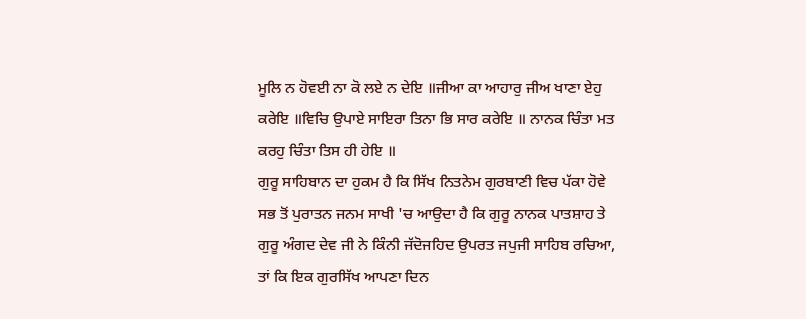ਮੂਲਿ ਨ ਹੋਵਈ ਨਾ ਕੋ ਲਏ ਨ ਦੇਇ ॥ਜੀਆ ਕਾ ਆਹਾਰੁ ਜੀਅ ਖਾਣਾ ਏਹੁ ਕਰੇਇ ॥ਵਿਚਿ ਉਪਾਏ ਸਾਇਰਾ ਤਿਨਾ ਭਿ ਸਾਰ ਕਰੇਇ ॥ ਨਾਨਕ ਚਿੰਤਾ ਮਤ ਕਰਹੁ ਚਿੰਤਾ ਤਿਸ ਹੀ ਹੇਇ ॥
ਗੁਰੂ ਸਾਹਿਬਾਨ ਦਾ ਹੁਕਮ ਹੈ ਕਿ ਸਿੱਖ ਨਿਤਨੇਮ ਗੁਰਬਾਣੀ ਵਿਚ ਪੱਕਾ ਹੋਵੇ
ਸਭ ਤੋਂ ਪੁਰਾਤਨ ਜਨਮ ਸਾਖੀ 'ਚ ਆਉਦਾ ਹੈ ਕਿ ਗੁਰੂ ਨਾਨਕ ਪਾਤਸ਼ਾਹ ਤੇ ਗੁਰੂ ਅੰਗਦ ਦੇਵ ਜੀ ਨੇ ਕਿੰਨੀ ਜੱਦੋਜਹਿਦ ਉਪਰਤ ਜਪੁਜੀ ਸਾਹਿਬ ਰਚਿਆ, ਤਾਂ ਕਿ ਇਕ ਗੁਰਸਿੱਖ ਆਪਣਾ ਦਿਨ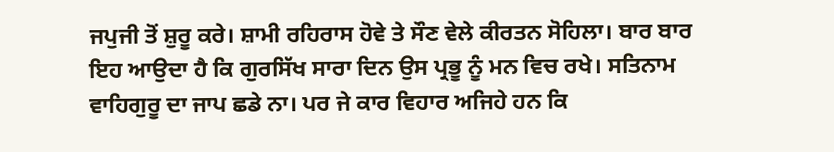ਜਪੁਜੀ ਤੋਂ ਸ਼ੁਰੂ ਕਰੇ। ਸ਼ਾਮੀ ਰਹਿਰਾਸ ਹੋਵੇ ਤੇ ਸੌਣ ਵੇਲੇ ਕੀਰਤਨ ਸੋਹਿਲਾ। ਬਾਰ ਬਾਰ ਇਹ ਆਉਦਾ ਹੈ ਕਿ ਗੁਰਸਿੱਖ ਸਾਰਾ ਦਿਨ ਉਸ ਪ੍ਰਭੂ ਨੂੰ ਮਨ ਵਿਚ ਰਖੇ। ਸਤਿਨਾਮ ਵਾਹਿਗੁਰੂ ਦਾ ਜਾਪ ਛਡੇ ਨਾ। ਪਰ ਜੇ ਕਾਰ ਵਿਹਾਰ ਅਜਿਹੇ ਹਨ ਕਿ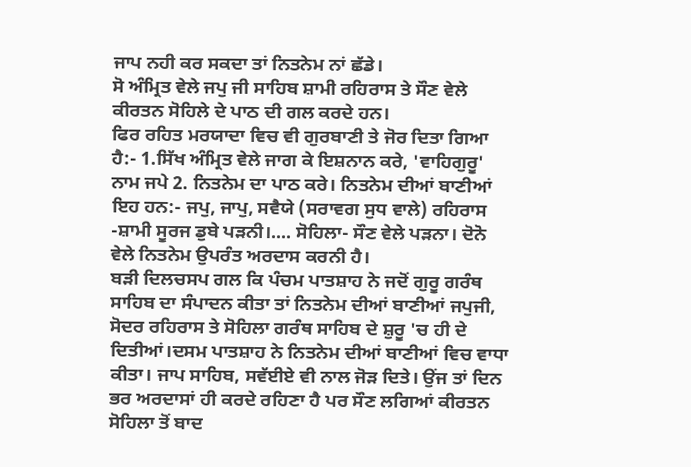ਜਾਪ ਨਹੀ ਕਰ ਸਕਦਾ ਤਾਂ ਨਿਤਨੇਮ ਨਾਂ ਛੱਡੇ।
ਸੋ ਅੰਮ੍ਰਿਤ ਵੇਲੇ ਜਪੁ ਜੀ ਸਾਹਿਬ ਸ਼ਾਮੀ ਰਹਿਰਾਸ ਤੇ ਸੌਣ ਵੇਲੇ ਕੀਰਤਨ ਸੋਹਿਲੇ ਦੇ ਪਾਠ ਦੀ ਗਲ ਕਰਦੇ ਹਨ।
ਫਿਰ ਰਹਿਤ ਮਰਯਾਦਾ ਵਿਚ ਵੀ ਗੁਰਬਾਣੀ ਤੇ ਜੋਰ ਦਿਤਾ ਗਿਆ ਹੈ:- 1.ਸਿੱਖ ਅੰਮ੍ਰਿਤ ਵੇਲੇ ਜਾਗ ਕੇ ਇਸ਼ਨਾਨ ਕਰੇ, 'ਵਾਹਿਗੁਰੂ' ਨਾਮ ਜਪੇ 2. ਨਿਤਨੇਮ ਦਾ ਪਾਠ ਕਰੇ। ਨਿਤਨੇਮ ਦੀਆਂ ਬਾਣੀਆਂ ਇਹ ਹਨ:- ਜਪੁ, ਜਾਪੁ, ਸਵੈਯੇ (ਸਰਾਵਗ ਸੁਧ ਵਾਲੇ) ਰਹਿਰਾਸ -ਸ਼ਾਮੀ ਸੂਰਜ ਡੁਬੇ ਪੜਨੀ।.... ਸੋਹਿਲਾ- ਸੌਣ ਵੇਲੇ ਪੜਨਾ। ਦੋਨੋ ਵੇਲੇ ਨਿਤਨੇਮ ਉਪਰੰਤ ਅਰਦਾਸ ਕਰਨੀ ਹੈ।
ਬੜੀ ਦਿਲਚਸਪ ਗਲ ਕਿ ਪੰਚਮ ਪਾਤਸ਼ਾਹ ਨੇ ਜਦੋਂ ਗੁਰੂ ਗਰੰਥ ਸਾਹਿਬ ਦਾ ਸੰਪਾਦਨ ਕੀਤਾ ਤਾਂ ਨਿਤਨੇਮ ਦੀਆਂ ਬਾਣੀਆਂ ਜਪੁਜੀ, ਸੋਦਰ ਰਹਿਰਾਸ ਤੇ ਸੋਹਿਲਾ ਗਰੰਥ ਸਾਹਿਬ ਦੇ ਸ਼ੁਰੂ 'ਚ ਹੀ ਦੇ ਦਿਤੀਆਂ।ਦਸਮ ਪਾਤਸ਼ਾਹ ਨੇ ਨਿਤਨੇਮ ਦੀਆਂ ਬਾਣੀਆਂ ਵਿਚ ਵਾਧਾ ਕੀਤਾ। ਜਾਪ ਸਾਹਿਬ, ਸਵੱਈਏ ਵੀ ਨਾਲ ਜੋੜ ਦਿਤੇ। ਉਂਜ ਤਾਂ ਦਿਨ ਭਰ ਅਰਦਾਸਾਂ ਹੀ ਕਰਦੇ ਰਹਿਣਾ ਹੈ ਪਰ ਸੌਣ ਲਗਿਆਂ ਕੀਰਤਨ ਸੋਹਿਲਾ ਤੋਂ ਬਾਦ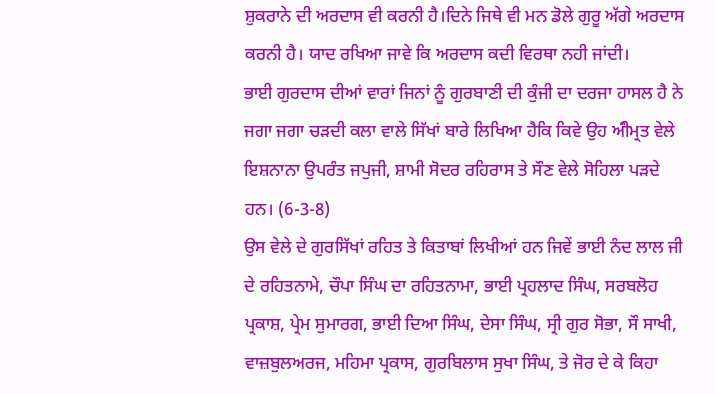ਸ਼ੁਕਰਾਨੇ ਦੀ ਅਰਦਾਸ ਵੀ ਕਰਨੀ ਹੈ।ਦਿਨੇ ਜਿਥੇ ਵੀ ਮਨ ਡੋਲੇ ਗੁਰੂ ਅੱਗੇ ਅਰਦਾਸ ਕਰਨੀ ਹੈ। ਯਾਦ ਰਖਿਆ ਜਾਵੇ ਕਿ ਅਰਦਾਸ ਕਦੀ ਵਿਰਥਾ ਨਹੀ ਜਾਂਦੀ।
ਭਾਈ ਗੁਰਦਾਸ ਦੀਆਂ ਵਾਰਾਂ ਜਿਨਾਂ ਨੂੰ ਗੁਰਬਾਣੀ ਦੀ ਕੁੰਜੀ ਦਾ ਦਰਜਾ ਹਾਸਲ ਹੈ ਨੇ ਜਗਾ ਜਗਾ ਚੜਦੀ ਕਲਾ ਵਾਲੇ ਸਿੱਖਾਂ ਬਾਰੇ ਲਿਖਿਆ ਹੈਕਿ ਕਿਵੇ ਉਹ ਅੰੀਮ੍ਰਤ ਵੇਲੇ ਇਸ਼ਨਾਨਾ ਉਪਰੰਤ ਜਪੁਜੀ, ਸ਼ਾਮੀ ਸੋਦਰ ਰਹਿਰਾਸ ਤੇ ਸੌਣ ਵੇਲੇ ਸੋਹਿਲਾ ਪੜਦੇ ਹਨ। (6-3-8)
ਉਸ ਵੇਲੇ ਦੇ ਗੁਰਸਿੱਖਾਂ ਰਹਿਤ ਤੇ ਕਿਤਾਬਾਂ ਲਿਖੀਆਂ ਹਨ ਜਿਵੇਂ ਭਾਈ ਨੰਦ ਲਾਲ ਜੀ ਦੇ ਰਹਿਤਨਾਮੇ, ਚੌਪਾ ਸਿੰਘ ਦਾ ਰਹਿਤਨਾਮਾ, ਭਾਈ ਪ੍ਰਹਲਾਦ ਸਿੰਘ, ਸਰਬਲੋਹ ਪ੍ਰਕਾਸ਼, ਪ੍ਰੇਮ ਸੁਮਾਰਗ, ਭਾਈ ਦਿਆ ਸਿੰਘ, ਦੇਸਾ ਸਿੰਘ, ਸ੍ਰੀ ਗੁਰ ਸੋਭਾ, ਸੌ ਸਾਖੀ, ਵਾਜ਼ਬੁਲਅਰਜ, ਮਹਿਮਾ ਪ੍ਰਕਾਸ, ਗੁਰਬਿਲਾਸ ਸੁਖਾ ਸਿੰਘ, ਤੇ ਜੋਰ ਦੇ ਕੇ ਕਿਹਾ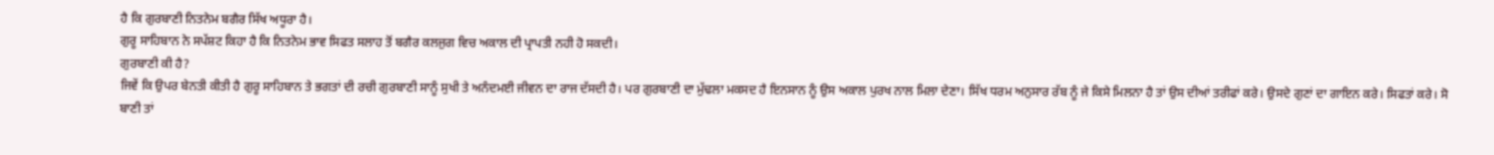ਹੈ ਕਿ ਗੁਰਬਾਣੀ ਨਿਤਨੇਮ ਬਗੈਰ ਸਿੱਖ ਅਧੂਰਾ ਹੈ।
ਗੁਰੂ ਸਾਹਿਬਾਨ ਨੇ ਸਪੱਸ਼ਟ ਕਿਹਾ ਹੈ ਕਿ ਨਿਤਨੇਮ ਭਾਵ ਸਿਫਤ ਸਲਾਹ ਤੋਂ ਬਗੈਰ ਕਲਜੁਗ ਵਿਚ ਅਕਾਲ ਦੀ ਪ੍ਰਾਪਤੀ ਨਹੀ ਹੋ ਸਕਦੀ।
ਗੁਰਬਾਣੀ ਕੀ ਹੈ?
ਜਿਵੇਂ ਕਿ ਉਪਰ ਬੇਨਤੀ ਕੀਤੀ ਹੈ ਗੁਰੂ ਸਾਹਿਬਾਨ ਤੇ ਭਗਤਾਂ ਦੀ ਰਚੀ ਗੁਰਬਾਣੀ ਸਾਨੂੰ ਸੁਖੀ ਤੇ ਅਨੰਦਮਈ ਜੀਵਨ ਦਾ ਰਾਜ ਦੱਸਦੀ ਹੈ। ਪਰ ਗੁਰਬਾਣੀ ਦਾ ਮੁੱਢਲਾ ਮਕਸਦ ਹੈ ਇਨਸਾਨ ਨੂੰ ਉਸ ਅਕਾਲ ਪੁਰਖ ਨਾਲ ਮਿਲਾ ਦੇਣਾ। ਸਿੱਖ ਧਰਮ ਅਨੁਸਾਰ ਰੱਬ ਨੂੰ ਜੇ ਕਿਸੇ ਮਿਲਨਾ ਹੈ ਤਾਂ ਉਸ ਦੀਆਂ ਤਰੀਫਾਂ ਕਰੇ। ਉਸਦੇ ਗੁਣਾਂ ਦਾ ਗਾਇਨ ਕਰੇ। ਸਿਫਤਾਂ ਕਰੇ। ਸੋ ਬਾਣੀ ਤਾਂ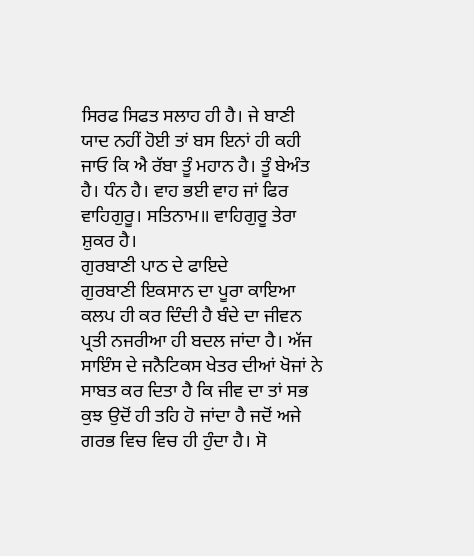ਸਿਰਫ ਸਿਫਤ ਸਲਾਹ ਹੀ ਹੈ। ਜੇ ਬਾਣੀ ਯਾਦ ਨਹੀਂ ਹੋਈ ਤਾਂ ਬਸ ਇਨਾਂ ਹੀ ਕਹੀ ਜਾਓ ਕਿ ਐ ਰੱਬਾ ਤੂੰ ਮਹਾਨ ਹੈ। ਤੂੰ ਬੇਅੰਤ ਹੈ। ਧੰਨ ਹੈ। ਵਾਹ ਭਈ ਵਾਹ ਜਾਂ ਫਿਰ ਵਾਹਿਗੁਰੂ। ਸਤਿਨਾਮ॥ ਵਾਹਿਗੁਰੂ ਤੇਰਾ ਸ਼ੁਕਰ ਹੈ।
ਗੁਰਬਾਣੀ ਪਾਠ ਦੇ ਫਾਇਦੇ
ਗੁਰਬਾਣੀ ਇਕਸਾਨ ਦਾ ਪੂਰਾ ਕਾਇਆ ਕਲਪ ਹੀ ਕਰ ਦਿੰਦੀ ਹੈ ਬੰਦੇ ਦਾ ਜੀਵਨ ਪ੍ਰਤੀ ਨਜਰੀਆ ਹੀ ਬਦਲ ਜਾਂਦਾ ਹੈ। ਅੱਜ ਸਾਇੰਸ ਦੇ ਜਨੈਟਿਕਸ ਖੇਤਰ ਦੀਆਂ ਖੋਜਾਂ ਨੇ ਸਾਬਤ ਕਰ ਦਿਤਾ ਹੈ ਕਿ ਜੀਵ ਦਾ ਤਾਂ ਸਭ ਕੁਝ ਉਦੋਂ ਹੀ ਤਹਿ ਹੋ ਜਾਂਦਾ ਹੈ ਜਦੋਂ ਅਜੇ ਗਰਭ ਵਿਚ ਵਿਚ ਹੀ ਹੁੰਦਾ ਹੈ। ਸੋ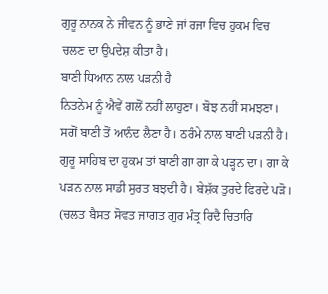ਗੁਰੂ ਨਾਨਕ ਨੇ ਜੀਵਨ ਨੂੰ ਭਾਣੇ ਜਾਂ ਰਜਾ ਵਿਚ ਹੁਕਮ ਵਿਚ ਚਲਣ ਦਾ ਉਪਦੇਸ਼ ਕੀਤਾ ਹੈ।
ਬਾਣੀ ਧਿਆਨ ਨਾਲ ਪੜਨੀ ਹੈ
ਨਿਤਨੇਮ ਨੂੰ ਐਵੇਂ ਗਲੋਂ ਨਹੀਂ ਲਾਹੁਣਾ। ਬੋਝ ਨਹੀਂ ਸਮਝਣਾ। ਸਗੋਂ ਬਾਣੀ ਤੋਂ ਆਨੰਦ ਲੈਣਾ ਹੈ। ਠਰੰਮੇ ਨਾਲ ਬਾਣੀ ਪੜਨੀ ਹੈ। ਗੁਰੂ ਸਾਹਿਬ ਦਾ ਹੁਕਮ ਤਾਂ ਬਾਣੀ ਗਾ ਗਾ ਕੇ ਪੜ੍ਹਨ ਦਾ। ਗਾ ਕੇ ਪੜਨ ਨਾਲ ਸਾਡੀ ਸੁਰਤ ਬਝਦੀ ਹੈ। ਬੇਸ਼ੱਕ ਤੁਰਦੇ ਫਿਰਦੇ ਪੜੋ। (ਚਲਤ ਬੈਸਤ ਸੋਵਤ ਜਾਗਤ ਗੁਰ ਮੰਤ੍ਰ ਰਿਦੈ ਚਿਤਾਰਿ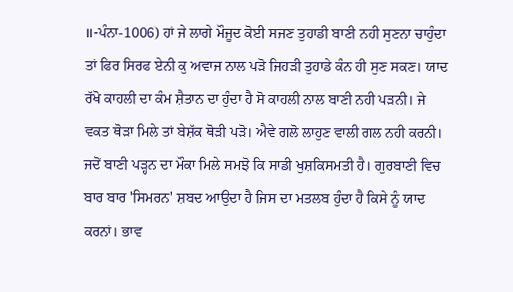॥-ਪੰਨਾ-1006) ਹਾਂ ਜੇ ਲਾਗੇ ਮੌਜੂਦ ਕੋਈ ਸਜਣ ਤੁਹਾਡੀ ਬਾਣੀ ਨਹੀ ਸੁਣਨਾ ਚਾਹੁੰਦਾ ਤਾਂ ਫਿਰ ਸਿਰਫ ਏਨੀ ਕੁ ਅਵਾਜ ਨਾਲ ਪੜੋ ਜਿਹੜੀ ਤੁਹਾਡੇ ਕੰਨ ਹੀ ਸੁਣ ਸਕਣ। ਯਾਦ ਰੱਖੋ ਕਾਹਲੀ ਦਾ ਕੰਮ ਸ਼ੈਤਾਨ ਦਾ ਹੁੰਦਾ ਹੈ ਸੋ ਕਾਹਲੀ ਨਾਲ ਬਾਣੀ ਨਹੀ ਪੜਨੀ। ਜੇ ਵਕਤ ਥੋੜਾ ਮਿਲੇ ਤਾਂ ਬੇਸ਼ੱਕ ਥੋੜੀ ਪੜੋ। ਐਵੇ ਗਲੋ ਲਾਹੁਣ ਵਾਲੀ ਗਲ ਨਹੀ ਕਰਨੀ। ਜਦੋਂ ਬਾਣੀ ਪੜ੍ਹਨ ਦਾ ਮੌਕਾ ਮਿਲੇ ਸਮਝੋ ਕਿ ਸਾਡੀ ਖੁਸ਼ਕਿਸਮਤੀ ਹੈ। ਗੁਰਬਾਣੀ ਵਿਚ ਬਾਰ ਬਾਰ 'ਸਿਮਰਨ' ਸ਼ਬਦ ਆਉਦਾ ਹੈ ਜਿਸ ਦਾ ਮਤਲਬ ਹੁੰਦਾ ਹੈ ਕਿਸੇ ਨੂੰ ਯਾਦ ਕਰਨਾਂ। ਭਾਵ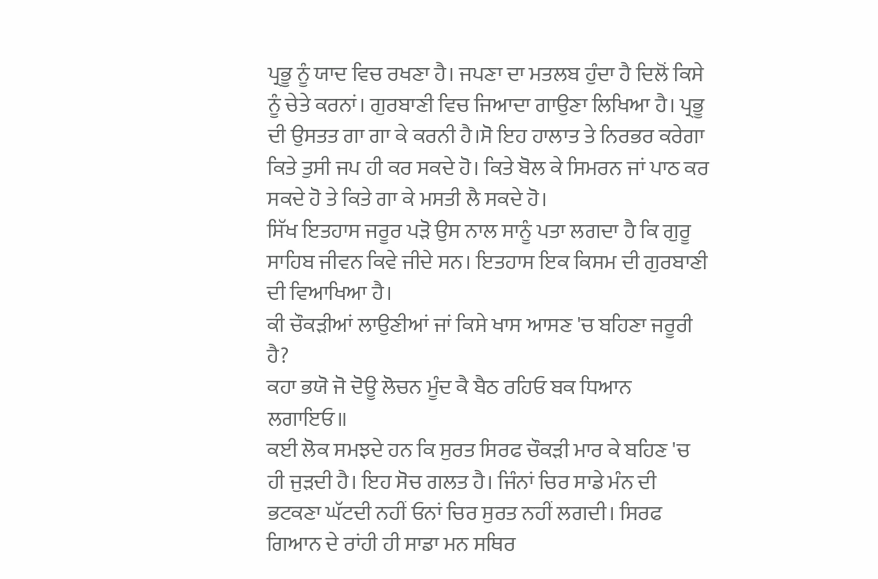ਪ੍ਰਭੂ ਨੂੰ ਯਾਦ ਵਿਚ ਰਖਣਾ ਹੈ। ਜਪਣਾ ਦਾ ਮਤਲਬ ਹੁੰਦਾ ਹੈ ਦਿਲੋਂ ਕਿਸੇ ਨੂੰ ਚੇਤੇ ਕਰਨਾਂ। ਗੁਰਬਾਣੀ ਵਿਚ ਜਿਆਦਾ ਗਾਉਣਾ ਲਿਖਿਆ ਹੈ। ਪ੍ਰਭੂ ਦੀ ਉਸਤਤ ਗਾ ਗਾ ਕੇ ਕਰਨੀ ਹੈ।ਸੋ ਇਹ ਹਾਲਾਤ ਤੇ ਨਿਰਭਰ ਕਰੇਗਾ ਕਿਤੇ ਤੁਸੀ ਜਪ ਹੀ ਕਰ ਸਕਦੇ ਹੋ। ਕਿਤੇ ਬੋਲ ਕੇ ਸਿਮਰਨ ਜਾਂ ਪਾਠ ਕਰ ਸਕਦੇ ਹੋ ਤੇ ਕਿਤੇ ਗਾ ਕੇ ਮਸਤੀ ਲੈ ਸਕਦੇ ਹੋ।
ਸਿੱਖ ਇਤਹਾਸ ਜਰੂਰ ਪੜੋ ਉਸ ਨਾਲ ਸਾਨੂੰ ਪਤਾ ਲਗਦਾ ਹੈ ਕਿ ਗੁਰੂ ਸਾਹਿਬ ਜੀਵਨ ਕਿਵੇ ਜੀਦੇ ਸਨ। ਇਤਹਾਸ ਇਕ ਕਿਸਮ ਦੀ ਗੁਰਬਾਣੀ ਦੀ ਵਿਆਖਿਆ ਹੈ।
ਕੀ ਚੌਕੜੀਆਂ ਲਾਉਣੀਆਂ ਜਾਂ ਕਿਸੇ ਖਾਸ ਆਸਣ 'ਚ ਬਹਿਣਾ ਜਰੂਰੀ ਹੈ?
ਕਹਾ ਭਯੋ ਜੋ ਦੋਊ ਲੋਚਨ ਮੂੰਦ ਕੈ ਬੈਠ ਰਹਿਓ ਬਕ ਧਿਆਨ ਲਗਾਇਓ॥
ਕਈ ਲੋਕ ਸਮਝਦੇ ਹਨ ਕਿ ਸੁਰਤ ਸਿਰਫ ਚੌਕੜੀ ਮਾਰ ਕੇ ਬਹਿਣ 'ਚ ਹੀ ਜੁੜਦੀ ਹੈ। ਇਹ ਸੋਚ ਗਲਤ ਹੈ। ਜਿੰਨਾਂ ਚਿਰ ਸਾਡੇ ਮੰਨ ਦੀ ਭਟਕਣਾ ਘੱਟਦੀ ਨਹੀਂ ਓਨਾਂ ਚਿਰ ਸੁਰਤ ਨਹੀਂ ਲਗਦੀ। ਸਿਰਫ ਗਿਆਨ ਦੇ ਰਾਂਹੀ ਹੀ ਸਾਡਾ ਮਨ ਸਥਿਰ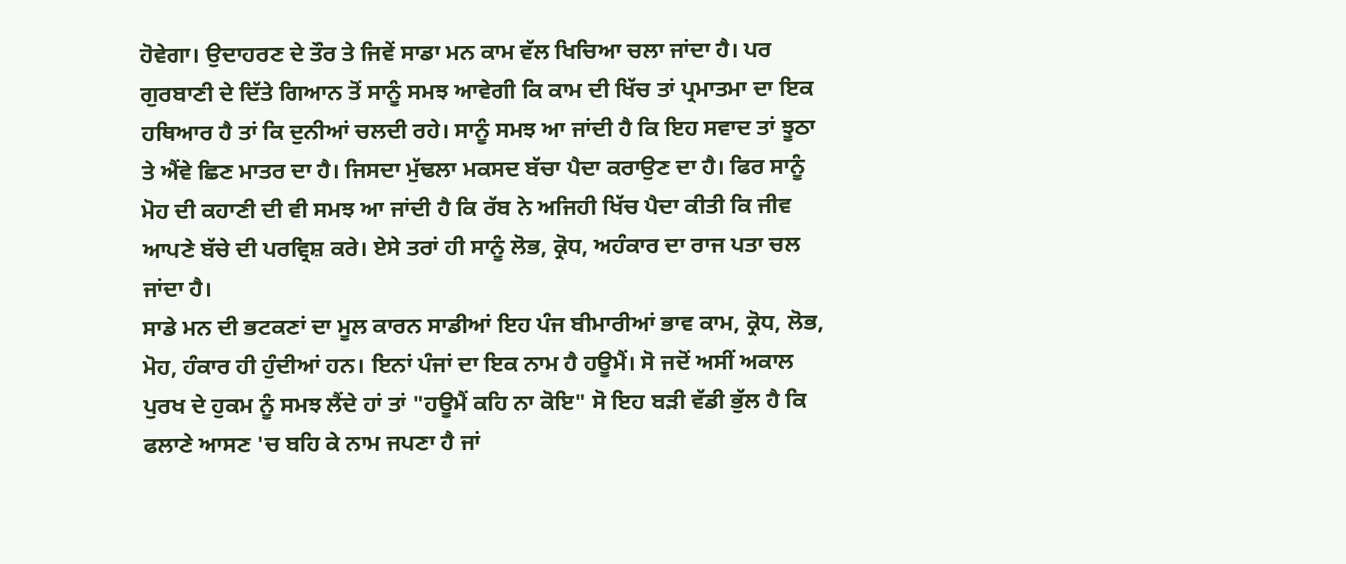ਹੋਵੇਗਾ। ਉਦਾਹਰਣ ਦੇ ਤੌਰ ਤੇ ਜਿਵੇਂ ਸਾਡਾ ਮਨ ਕਾਮ ਵੱਲ ਖਿਚਿਆ ਚਲਾ ਜਾਂਦਾ ਹੈ। ਪਰ ਗੁਰਬਾਣੀ ਦੇ ਦਿੱਤੇ ਗਿਆਨ ਤੋਂ ਸਾਨੂੰ ਸਮਝ ਆਵੇਗੀ ਕਿ ਕਾਮ ਦੀ ਖਿੱਚ ਤਾਂ ਪ੍ਰਮਾਤਮਾ ਦਾ ਇਕ ਹਥਿਆਰ ਹੈ ਤਾਂ ਕਿ ਦੁਨੀਆਂ ਚਲਦੀ ਰਹੇ। ਸਾਨੂੰ ਸਮਝ ਆ ਜਾਂਦੀ ਹੈ ਕਿ ਇਹ ਸਵਾਦ ਤਾਂ ਝੂਠਾ ਤੇ ਐਂਵੇ ਛਿਣ ਮਾਤਰ ਦਾ ਹੈ। ਜਿਸਦਾ ਮੁੱਢਲਾ ਮਕਸਦ ਬੱਚਾ ਪੈਦਾ ਕਰਾਉਣ ਦਾ ਹੈ। ਫਿਰ ਸਾਨੂੰ ਮੋਹ ਦੀ ਕਹਾਣੀ ਦੀ ਵੀ ਸਮਝ ਆ ਜਾਂਦੀ ਹੈ ਕਿ ਰੱਬ ਨੇ ਅਜਿਹੀ ਖਿੱਚ ਪੈਦਾ ਕੀਤੀ ਕਿ ਜੀਵ ਆਪਣੇ ਬੱਚੇ ਦੀ ਪਰਵ੍ਰਿਸ਼ ਕਰੇ। ਏਸੇ ਤਰਾਂ ਹੀ ਸਾਨੂੰ ਲੋਭ, ਕ੍ਰੋਧ, ਅਹੰਕਾਰ ਦਾ ਰਾਜ ਪਤਾ ਚਲ ਜਾਂਦਾ ਹੈ।
ਸਾਡੇ ਮਨ ਦੀ ਭਟਕਣਾਂ ਦਾ ਮੂਲ ਕਾਰਨ ਸਾਡੀਆਂ ਇਹ ਪੰਜ ਬੀਮਾਰੀਆਂ ਭਾਵ ਕਾਮ, ਕ੍ਰੋਧ, ਲੋਭ, ਮੋਹ, ਹੰਕਾਰ ਹੀ ਹੁੰਦੀਆਂ ਹਨ। ਇਨਾਂ ਪੰਜਾਂ ਦਾ ਇਕ ਨਾਮ ਹੈ ਹਊਮੈਂ। ਸੋ ਜਦੋਂ ਅਸੀਂ ਅਕਾਲ ਪੁਰਖ ਦੇ ਹੁਕਮ ਨੂੰ ਸਮਝ ਲੈਂਦੇ ਹਾਂ ਤਾਂ "ਹਊਮੈਂ ਕਹਿ ਨਾ ਕੋਇ" ਸੋ ਇਹ ਬੜੀ ਵੱਡੀ ਭੁੱਲ ਹੈ ਕਿ ਫਲਾਣੇ ਆਸਣ 'ਚ ਬਹਿ ਕੇ ਨਾਮ ਜਪਣਾ ਹੈ ਜਾਂ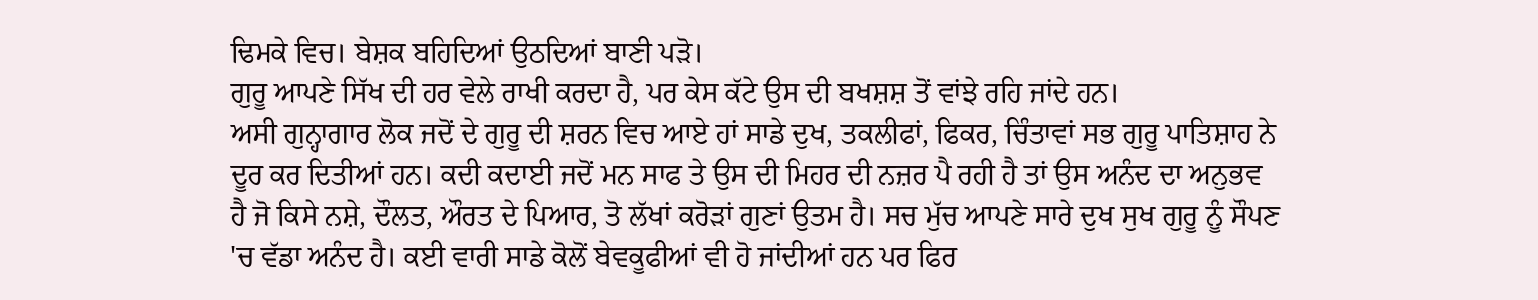ਢਿਮਕੇ ਵਿਚ। ਬੇਸ਼ਕ ਬਹਿਦਿਆਂ ਉਠਦਿਆਂ ਬਾਣੀ ਪੜੋ।
ਗੁਰੂ ਆਪਣੇ ਸਿੱਖ ਦੀ ਹਰ ਵੇਲੇ ਰਾਖੀ ਕਰਦਾ ਹੈ, ਪਰ ਕੇਸ ਕੱਟੇ ਉਸ ਦੀ ਬਖਸ਼ਸ਼ ਤੋਂ ਵਾਂਝੇ ਰਹਿ ਜਾਂਦੇ ਹਨ।
ਅਸੀ ਗੁਨ੍ਹਾਗਾਰ ਲੋਕ ਜਦੋਂ ਦੇ ਗੁਰੂ ਦੀ ਸ਼ਰਨ ਵਿਚ ਆਏ ਹਾਂ ਸਾਡੇ ਦੁਖ, ਤਕਲੀਫਾਂ, ਫਿਕਰ, ਚਿੰਤਾਵਾਂ ਸਭ ਗੁਰੂ ਪਾਤਿਸ਼ਾਹ ਨੇ ਦੂਰ ਕਰ ਦਿਤੀਆਂ ਹਨ। ਕਦੀ ਕਦਾਈ ਜਦੋਂ ਮਨ ਸਾਫ ਤੇ ਉਸ ਦੀ ਮਿਹਰ ਦੀ ਨਜ਼ਰ ਪੈ ਰਹੀ ਹੈ ਤਾਂ ਉਸ ਅਨੰਦ ਦਾ ਅਨੁਭਵ ਹੈ ਜੋ ਕਿਸੇ ਨਸ਼ੇ, ਦੌਲਤ, ਔਰਤ ਦੇ ਪਿਆਰ, ਤੋ ਲੱਖਾਂ ਕਰੋੜਾਂ ਗੁਣਾਂ ਉਤਮ ਹੈ। ਸਚ ਮੁੱਚ ਆਪਣੇ ਸਾਰੇ ਦੁਖ ਸੁਖ ਗੁਰੂ ਨੂੰ ਸੌਪਣ 'ਚ ਵੱਡਾ ਅਨੰਦ ਹੈ। ਕਈ ਵਾਰੀ ਸਾਡੇ ਕੋਲੋਂ ਬੇਵਕੂਫੀਆਂ ਵੀ ਹੋ ਜਾਂਦੀਆਂ ਹਨ ਪਰ ਫਿਰ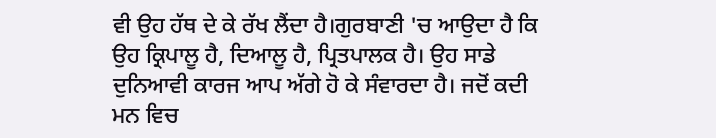ਵੀ ਉਹ ਹੱਥ ਦੇ ਕੇ ਰੱਖ ਲੈਂਦਾ ਹੈ।ਗੁਰਬਾਣੀ 'ਚ ਆਉਦਾ ਹੈ ਕਿ ਉਹ ਕ੍ਰਿਪਾਲੂ ਹੈ, ਦਿਆਲੂ ਹੈ, ਪ੍ਰਿਤਪਾਲਕ ਹੈ। ਉਹ ਸਾਡੇ ਦੁਨਿਆਵੀ ਕਾਰਜ ਆਪ ਅੱਗੇ ਹੋ ਕੇ ਸੰਵਾਰਦਾ ਹੈ। ਜਦੋਂ ਕਦੀ ਮਨ ਵਿਚ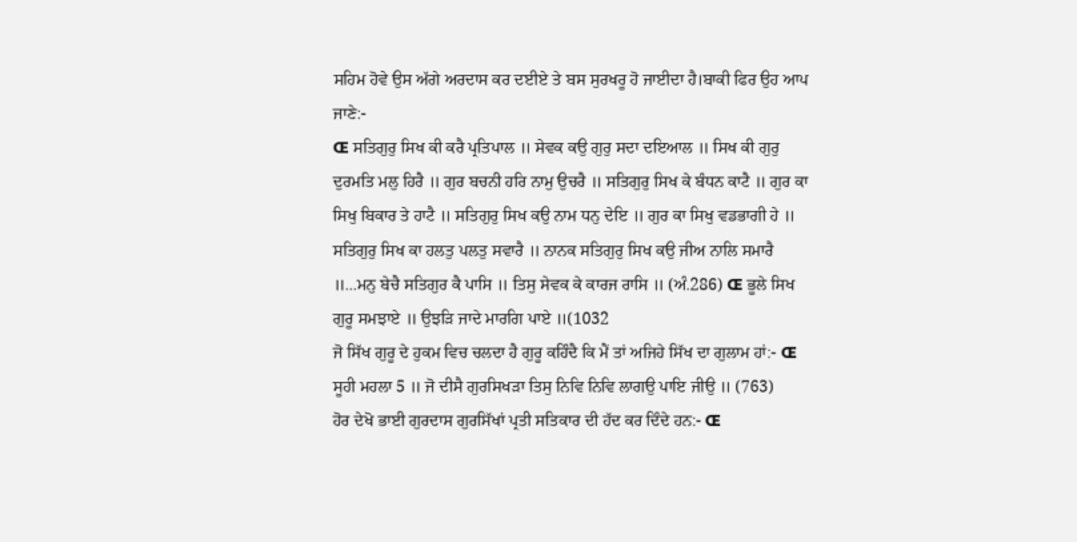ਸਹਿਮ ਹੋਵੇ ਉਸ ਅੱਗੇ ਅਰਦਾਸ ਕਰ ਦਈਏ ਤੇ ਬਸ ਸੁਰਖਰੂ ਹੋ ਜਾਈਦਾ ਹੈ।ਬਾਕੀ ਫਿਰ ਉਹ ਆਪ ਜਾਣੇ:-
Œ ਸਤਿਗੁਰੁ ਸਿਖ ਕੀ ਕਰੈ ਪ੍ਰਤਿਪਾਲ ॥ ਸੇਵਕ ਕਉ ਗੁਰੁ ਸਦਾ ਦਇਆਲ ॥ ਸਿਖ ਕੀ ਗੁਰੁ ਦੁਰਮਤਿ ਮਲੁ ਹਿਰੈ ॥ ਗੁਰ ਬਚਨੀ ਹਰਿ ਨਾਮੁ ਉਚਰੈ ॥ ਸਤਿਗੁਰੁ ਸਿਖ ਕੇ ਬੰਧਨ ਕਾਟੈ ॥ ਗੁਰ ਕਾ ਸਿਖੁ ਬਿਕਾਰ ਤੇ ਹਾਟੈ ॥ ਸਤਿਗੁਰੁ ਸਿਖ ਕਉ ਨਾਮ ਧਨੁ ਦੇਇ ॥ ਗੁਰ ਕਾ ਸਿਖੁ ਵਡਭਾਗੀ ਹੇ ॥ ਸਤਿਗੁਰੁ ਸਿਖ ਕਾ ਹਲਤੁ ਪਲਤੁ ਸਵਾਰੈ ॥ ਨਾਨਕ ਸਤਿਗੁਰੁ ਸਿਖ ਕਉ ਜੀਅ ਨਾਲਿ ਸਮਾਰੈ ॥...ਮਨੁ ਬੇਚੈ ਸਤਿਗੁਰ ਕੈ ਪਾਸਿ ॥ ਤਿਸੁ ਸੇਵਕ ਕੇ ਕਾਰਜ ਰਾਸਿ ॥ (ਅੰ.286) Œ ਭੂਲੇ ਸਿਖ ਗੁਰੂ ਸਮਝਾਏ ॥ ਉਝੜਿ ਜਾਦੇ ਮਾਰਗਿ ਪਾਏ ॥(1032
ਜੋ ਸਿੱਖ ਗੁਰੂ ਦੇ ਹੁਕਮ ਵਿਚ ਚਲਦਾ ਹੈ ਗੁਰੂ ਕਹਿੰਦੈ ਕਿ ਮੈਂ ਤਾਂ ਅਜਿਹੇ ਸਿੱਖ ਦਾ ਗੁਲਾਮ ਹਾਂ:- Œ ਸੂਹੀ ਮਹਲਾ 5 ॥ ਜੋ ਦੀਸੈ ਗੁਰਸਿਖੜਾ ਤਿਸੁ ਨਿਵਿ ਨਿਵਿ ਲਾਗਉ ਪਾਇ ਜੀਉ ॥ (763)
ਹੋਰ ਦੇਖੋ ਭਾਈ ਗੁਰਦਾਸ ਗੁਰਸਿੱਖਾਂ ਪ੍ਰਤੀ ਸਤਿਕਾਰ ਦੀ ਹੱਦ ਕਰ ਦਿੰਦੇ ਹਨ:- Œ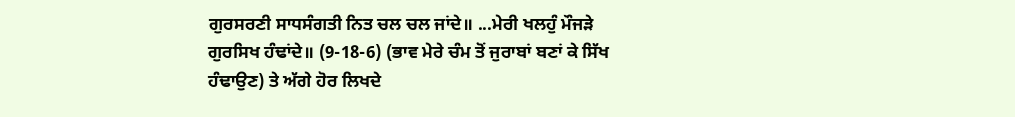ਗੁਰਸਰਣੀ ਸਾਧਸੰਗਤੀ ਨਿਤ ਚਲ ਚਲ ਜਾਂਦੇ॥ ...ਮੇਰੀ ਖਲਹੁੰ ਮੌਜੜੇ ਗੁਰਸਿਖ ਹੰਢਾਂਦੇ॥ (9-18-6) (ਭਾਵ ਮੇਰੇ ਚੰਮ ਤੋਂ ਜੁਰਾਬਾਂ ਬਣਾਂ ਕੇ ਸਿੱਖ ਹੰਢਾਉਣ) ਤੇ ਅੱਗੇ ਹੋਰ ਲਿਖਦੇ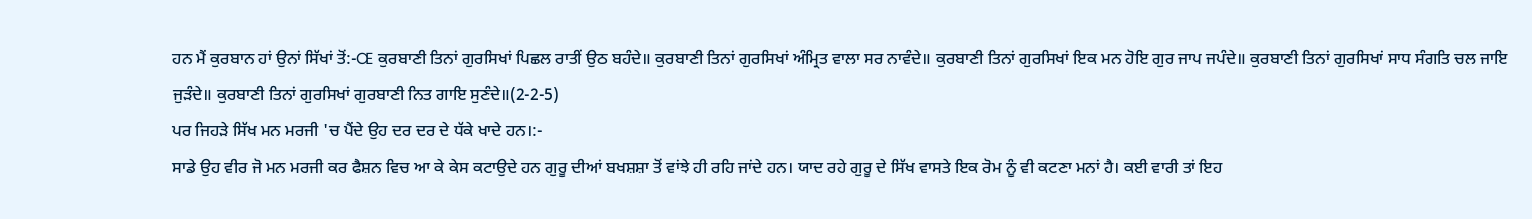ਹਨ ਮੈਂ ਕੁਰਬਾਨ ਹਾਂ ਉਨਾਂ ਸਿੱਖਾਂ ਤੋਂ:-Œ ਕੁਰਬਾਣੀ ਤਿਨਾਂ ਗੁਰਸਿਖਾਂ ਪਿਛਲ ਰਾਤੀਂ ਉਠ ਬਹੰਦੇ॥ ਕੁਰਬਾਣੀ ਤਿਨਾਂ ਗੁਰਸਿਖਾਂ ਅੰਮ੍ਰਿਤ ਵਾਲਾ ਸਰ ਨਾਵੰਦੇ॥ ਕੁਰਬਾਣੀ ਤਿਨਾਂ ਗੁਰਸਿਖਾਂ ਇਕ ਮਨ ਹੋਇ ਗੁਰ ਜਾਪ ਜਪੰਦੇ॥ ਕੁਰਬਾਣੀ ਤਿਨਾਂ ਗੁਰਸਿਖਾਂ ਸਾਧ ਸੰਗਤਿ ਚਲ ਜਾਇ ਜੁੜੰਦੇ॥ ਕੁਰਬਾਣੀ ਤਿਨਾਂ ਗੁਰਸਿਖਾਂ ਗੁਰਬਾਣੀ ਨਿਤ ਗਾਇ ਸੁਣੰਦੇ॥(2-2-5)
ਪਰ ਜਿਹੜੇ ਸਿੱਖ ਮਨ ਮਰਜੀ 'ਚ ਪੈਂਦੇ ਉਹ ਦਰ ਦਰ ਦੇ ਧੱਕੇ ਖਾਦੇ ਹਨ।:-
ਸਾਡੇ ਉਹ ਵੀਰ ਜੋ ਮਨ ਮਰਜੀ ਕਰ ਫੈਸ਼ਨ ਵਿਚ ਆ ਕੇ ਕੇਸ ਕਟਾਉਦੇ ਹਨ ਗੁਰੂ ਦੀਆਂ ਬਖਸ਼ਸ਼ਾ ਤੋਂ ਵਾਂਝੇ ਹੀ ਰਹਿ ਜਾਂਦੇ ਹਨ। ਯਾਦ ਰਹੇ ਗੁਰੂ ਦੇ ਸਿੱਖ ਵਾਸਤੇ ਇਕ ਰੋਮ ਨੂੰ ਵੀ ਕਟਣਾ ਮਨਾਂ ਹੈ। ਕਈ ਵਾਰੀ ਤਾਂ ਇਹ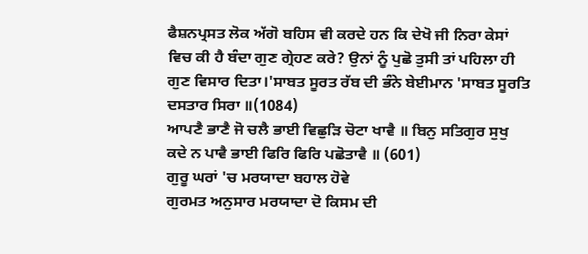ਫੈਸ਼ਨਪ੍ਰਸਤ ਲੋਕ ਅੱਗੋ ਬਹਿਸ ਵੀ ਕਰਦੇ ਹਨ ਕਿ ਦੇਖੋ ਜੀ ਨਿਰਾ ਕੇਸਾਂ ਵਿਚ ਕੀ ਹੈ ਬੰਦਾ ਗੁਣ ਗ੍ਰੇਹਣ ਕਰੇ? ਉਨਾਂ ਨੂੰ ਪੁਛੋ ਤੁਸੀ ਤਾਂ ਪਹਿਲਾ ਹੀ ਗੁਣ ਵਿਸਾਰ ਦਿਤਾ।'ਸਾਬਤ ਸੂਰਤ ਰੱਬ ਦੀ ਭੰਨੇ ਬੇਈਮਾਨ 'ਸਾਬਤ ਸੂਰਤਿ ਦਸਤਾਰ ਸਿਰਾ ॥(1084)
ਆਪਣੈ ਭਾਣੈ ਜੋ ਚਲੈ ਭਾਈ ਵਿਛੁੜਿ ਚੋਟਾ ਖਾਵੈ ॥ ਬਿਨੁ ਸਤਿਗੁਰ ਸੁਖੁ ਕਦੇ ਨ ਪਾਵੈ ਭਾਈ ਫਿਰਿ ਫਿਰਿ ਪਛੋਤਾਵੈ ॥ (601)
ਗੁਰੂ ਘਰਾਂ 'ਚ ਮਰਯਾਦਾ ਬਹਾਲ ਹੋਵੇ
ਗੁਰਮਤ ਅਨੁਸਾਰ ਮਰਯਾਦਾ ਦੋ ਕਿਸਮ ਦੀ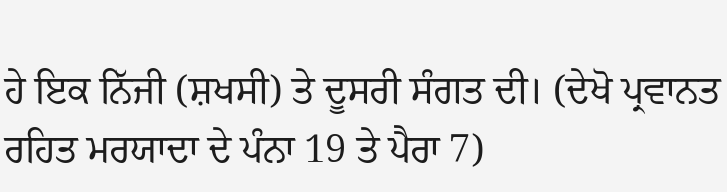ਹੇ ਇਕ ਨਿੱਜੀ (ਸ਼ਖਸੀ) ਤੇ ਦੂਸਰੀ ਸੰਗਤ ਦੀ। (ਦੇਖੋ ਪ੍ਰਵਾਨਤ ਰਹਿਤ ਮਰਯਾਦਾ ਦੇ ਪੰਨਾ 19 ਤੇ ਪੈਰਾ 7)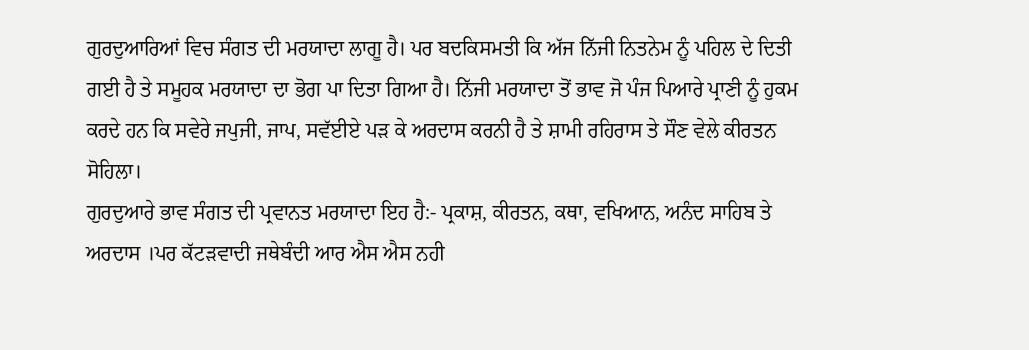ਗੁਰਦੁਆਰਿਆਂ ਵਿਚ ਸੰਗਤ ਦੀ ਮਰਯਾਦਾ ਲਾਗੂ ਹੈ। ਪਰ ਬਦਕਿਸਮਤੀ ਕਿ ਅੱਜ ਨਿੱਜੀ ਨਿਤਨੇਮ ਨੂੰ ਪਹਿਲ ਦੇ ਦਿਤੀ ਗਈ ਹੈ ਤੇ ਸਮੂਹਕ ਮਰਯਾਦਾ ਦਾ ਭੋਗ ਪਾ ਦਿਤਾ ਗਿਆ ਹੈ। ਨਿੱਜੀ ਮਰਯਾਦਾ ਤੋਂ ਭਾਵ ਜੋ ਪੰਜ ਪਿਆਰੇ ਪ੍ਰਾਣੀ ਨੂੰ ਹੁਕਮ ਕਰਦੇ ਹਨ ਕਿ ਸਵੇਰੇ ਜਪੁਜੀ, ਜਾਪ, ਸਵੱਈਏ ਪੜ ਕੇ ਅਰਦਾਸ ਕਰਨੀ ਹੈ ਤੇ ਸ਼ਾਮੀ ਰਹਿਰਾਸ ਤੇ ਸੌਣ ਵੇਲੇ ਕੀਰਤਨ ਸੋਹਿਲਾ।
ਗੁਰਦੁਆਰੇ ਭਾਵ ਸੰਗਤ ਦੀ ਪ੍ਰਵਾਨਤ ਮਰਯਾਦਾ ਇਹ ਹੈ:- ਪ੍ਰਕਾਸ਼, ਕੀਰਤਨ, ਕਥਾ, ਵਖਿਆਨ, ਅਨੰਦ ਸਾਹਿਬ ਤੇ ਅਰਦਾਸ ।ਪਰ ਕੱਟੜਵਾਦੀ ਜਥੇਬੰਦੀ ਆਰ ਐਸ ਐਸ ਨਹੀ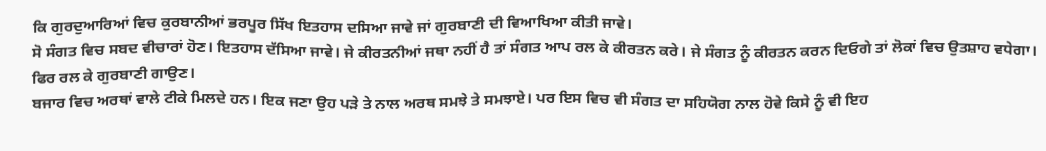ਕਿ ਗੁਰਦੁਆਰਿਆਂ ਵਿਚ ਕੁਰਬਾਨੀਆਂ ਭਰਪੂਰ ਸਿੱਖ ਇਤਹਾਸ ਦਸਿਆ ਜਾਵੇ ਜਾਂ ਗੁਰਬਾਣੀ ਦੀ ਵਿਆਖਿਆ ਕੀਤੀ ਜਾਵੇ।
ਸੋ ਸੰਗਤ ਵਿਚ ਸਬਦ ਵੀਚਾਰਾਂ ਹੋਣ। ਇਤਹਾਸ ਦੱਸਿਆ ਜਾਵੇ। ਜੇ ਕੀਰਤਨੀਆਂ ਜਥਾ ਨਹੀਂ ਹੈ ਤਾਂ ਸੰਗਤ ਆਪ ਰਲ ਕੇ ਕੀਰਤਨ ਕਰੇ। ਜੇ ਸੰਗਤ ਨੂੰ ਕੀਰਤਨ ਕਰਨ ਦਿਓਗੇ ਤਾਂ ਲੋਕਾਂ ਵਿਚ ਉਤਸ਼ਾਹ ਵਧੇਗਾ। ਫਿਰ ਰਲ ਕੇ ਗੁਰਬਾਣੀ ਗਾਉਣ।
ਬਜਾਰ ਵਿਚ ਅਰਥਾਂ ਵਾਲੇ ਟੀਕੇ ਮਿਲਦੇ ਹਨ। ਇਕ ਜਣਾ ਉਹ ਪੜੇ ਤੇ ਨਾਲ ਅਰਥ ਸਮਝੇ ਤੇ ਸਮਝਾਏ। ਪਰ ਇਸ ਵਿਚ ਵੀ ਸੰਗਤ ਦਾ ਸਹਿਯੋਗ ਨਾਲ ਹੋਵੇ ਕਿਸੇ ਨੂੰ ਵੀ ਇਹ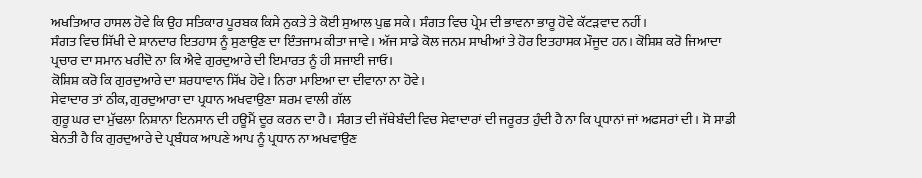ਅਖਤਿਆਰ ਹਾਸਲ ਹੋਵੇ ਕਿ ਉਹ ਸਤਿਕਾਰ ਪੂਰਬਕ ਕਿਸੇ ਨੁਕਤੇ ਤੇ ਕੋਈ ਸੁਆਲ ਪੁਛ ਸਕੇ। ਸੰਗਤ ਵਿਚ ਪ੍ਰੇਮ ਦੀ ਭਾਵਨਾ ਭਾਰੂ ਹੋਵੇ ਕੱਟੜਵਾਦ ਨਹੀਂ।
ਸੰਗਤ ਵਿਚ ਸਿੱਖੀ ਦੇ ਸ਼ਾਨਦਾਰ ਇਤਹਾਸ ਨੂੰ ਸੁਣਾਉਣ ਦਾ ਇੰਤਜਾਮ ਕੀਤਾ ਜਾਵੇ। ਅੱਜ ਸਾਡੇ ਕੋਲ ਜਨਮ ਸਾਖੀਆਂ ਤੇ ਹੋਰ ਇਤਹਾਸਕ ਮੌਜੂਦ ਹਨ। ਕੋਸ਼ਿਸ਼ ਕਰੋ ਜਿਆਦਾ ਪ੍ਰਚਾਰ ਦਾ ਸਮਾਨ ਖਰੀਦੋ ਨਾ ਕਿ ਐਵੇ ਗੁਰਦੁਆਰੇ ਦੀ ਇਮਾਰਤ ਨੂੰ ਹੀ ਸਜਾਈ ਜਾਓ।
ਕੋਸ਼ਿਸ਼ ਕਰੋ ਕਿ ਗੁਰਦੁਆਰੇ ਦਾ ਸ਼ਰਧਾਵਾਨ ਸਿੱਖ ਹੋਵੇ। ਨਿਰਾ ਮਾਇਆ ਦਾ ਦੀਵਾਨਾ ਨਾ ਹੋਵੇ।
ਸੇਵਾਦਾਰ ਤਾਂ ਠੀਕ, ਗੁਰਦੁਆਰਾ ਦਾ ਪ੍ਰਧਾਨ ਅਖਵਾਉਣਾ ਸ਼ਰਮ ਵਾਲੀ ਗੱਲ
ਗੁਰੂ ਘਰ ਦਾ ਮੁੱਢਲਾ ਨਿਸ਼ਾਨਾ ਇਨਸਾਨ ਦੀ ਹਊਮੈਂ ਦੂਰ ਕਰਨ ਦਾ ਹੈ। ਸੰਗਤ ਦੀ ਜੱਥੇਬੰਦੀ ਵਿਚ ਸੇਵਾਦਾਰਾਂ ਦੀ ਜਰੂਰਤ ਹੁੰਦੀ ਹੈ ਨਾ ਕਿ ਪ੍ਰਧਾਨਾਂ ਜਾਂ ਅਫਸਰਾਂ ਦੀ। ਸੋ ਸਾਡੀ ਬੇਨਤੀ ਹੈ ਕਿ ਗੁਰਦੁਆਰੇ ਦੇ ਪ੍ਰਬੰਧਕ ਆਪਣੇ ਆਪ ਨੂੰ ਪ੍ਰਧਾਨ ਨਾ ਅਖਵਾਉਣ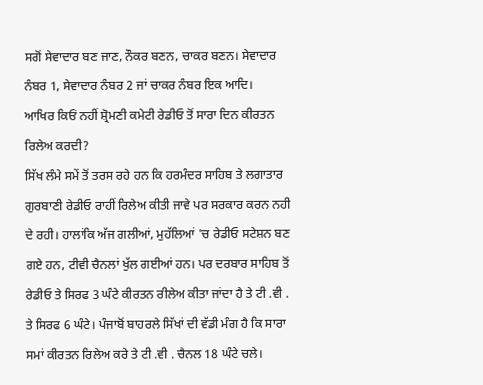ਸਗੋਂ ਸੇਵਾਦਾਰ ਬਣ ਜਾਣ, ਨੌਕਰ ਬਣਨ, ਚਾਕਰ ਬਣਨ। ਸੇਵਾਦਾਰ ਨੰਬਰ 1, ਸੇਵਾਦਾਰ ਨੰਬਰ 2 ਜਾਂ ਚਾਕਰ ਨੰਬਰ ਇਕ ਆਦਿ।
ਆਖਿਰ ਕਿਓਂ ਨਹੀਂ ਸ਼੍ਰੋਮਣੀ ਕਮੇਟੀ ਰੇਡੀਓ ਤੋਂ ਸਾਰਾ ਦਿਨ ਕੀਰਤਨ ਰਿਲੇਅ ਕਰਦੀ?
ਸਿੱਖ ਲੰਮੇ ਸਮੇਂ ਤੋਂ ਤਰਸ ਰਹੇ ਹਨ ਕਿ ਹਰਮੰਦਰ ਸਾਹਿਬ ਤੇ ਲਗਾਤਾਰ ਗੁਰਬਾਣੀ ਰੇਡੀਓ ਰਾਹੀਂ ਰਿਲੇਅ ਕੀਤੀ ਜਾਵੇ ਪਰ ਸਰਕਾਰ ਕਰਨ ਨਹੀ ਦੇ ਰਹੀ। ਹਾਲਾਂਕਿ ਅੱਜ ਗਲੀਆਂ, ਮੁਹੱਲਿਆਂ 'ਚ ਰੇਡੀਓ ਸਟੇਸ਼ਨ ਬਣ ਗਏ ਹਨ, ਟੀਵੀ ਚੈਨਲਾਂ ਖੁੱਲ ਗਈਆਂ ਹਨ। ਪਰ ਦਰਬਾਰ ਸਾਹਿਬ ਤੋਂ ਰੇਡੀਓ ਤੇ ਸਿਰਫ 3 ਘੰਟੇ ਕੀਰਤਨ ਰੀਲੇਅ ਕੀਤਾ ਜਾਂਦਾ ਹੈ ਤੇ ਟੀ .ਵੀ . ਤੇ ਸਿਰਫ 6 ਘੰਟੇ। ਪੰਜਾਬੋਂ ਬਾਹਰਲੇ ਸਿੱਖਾਂ ਦੀ ਵੱਡੀ ਮੰਗ ਹੈ ਕਿ ਸਾਰਾ ਸਮਾਂ ਕੀਰਤਨ ਰਿਲੇਅ ਕਰੇ ਤੇ ਟੀ .ਵੀ . ਚੈਨਲ 18 ਘੰਟੇ ਚਲੇ।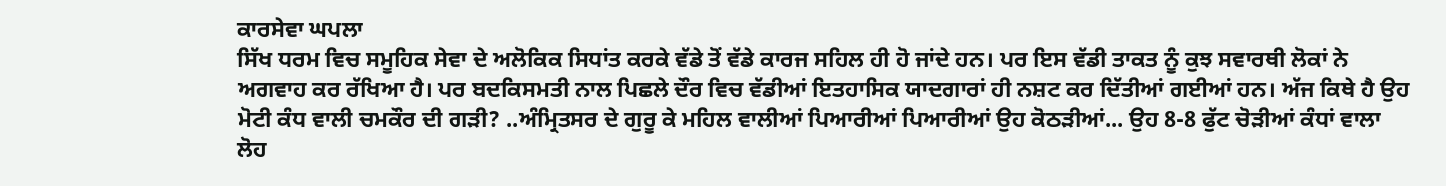ਕਾਰਸੇਵਾ ਘਪਲਾ
ਸਿੱਖ ਧਰਮ ਵਿਚ ਸਮੂਹਿਕ ਸੇਵਾ ਦੇ ਅਲੋਕਿਕ ਸਿਧਾਂਤ ਕਰਕੇ ਵੱਡੇ ਤੋਂ ਵੱਡੇ ਕਾਰਜ ਸਹਿਲ ਹੀ ਹੋ ਜਾਂਦੇ ਹਨ। ਪਰ ਇਸ ਵੱਡੀ ਤਾਕਤ ਨੂੰ ਕੁਝ ਸਵਾਰਥੀ ਲੋਕਾਂ ਨੇ ਅਗਵਾਹ ਕਰ ਰੱਖਿਆ ਹੈ। ਪਰ ਬਦਕਿਸਮਤੀ ਨਾਲ ਪਿਛਲੇ ਦੌਰ ਵਿਚ ਵੱਡੀਆਂ ਇਤਹਾਸਿਕ ਯਾਦਗਾਰਾਂ ਹੀ ਨਸ਼ਟ ਕਰ ਦਿੱਤੀਆਂ ਗਈਆਂ ਹਨ। ਅੱਜ ਕਿਥੇ ਹੈ ਉਹ ਮੋਟੀ ਕੰਧ ਵਾਲੀ ਚਮਕੌਰ ਦੀ ਗੜੀ? ..ਅੰਮ੍ਰਿਤਸਰ ਦੇ ਗੁਰੂ ਕੇ ਮਹਿਲ ਵਾਲੀਆਂ ਪਿਆਰੀਆਂ ਪਿਆਰੀਆਂ ਉਹ ਕੋਠੜੀਆਂ... ਉਹ 8-8 ਫੁੱਟ ਚੋੜੀਆਂ ਕੰਧਾਂ ਵਾਲਾ ਲੋਹ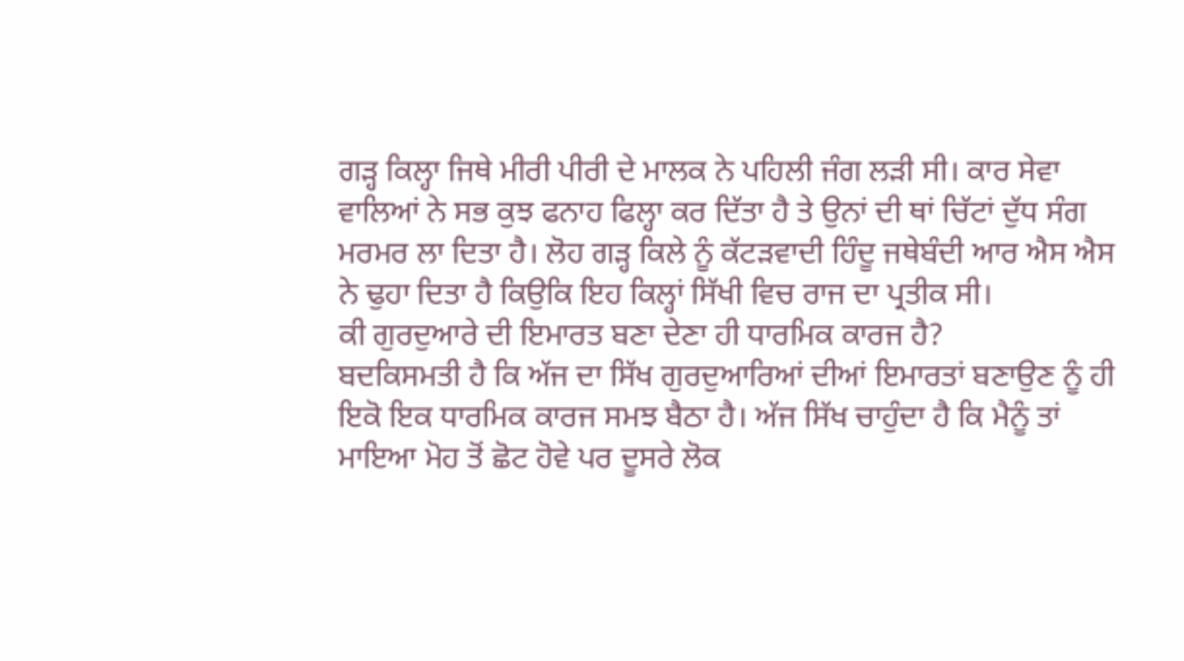ਗੜ੍ਹ ਕਿਲ੍ਹਾ ਜਿਥੇ ਮੀਰੀ ਪੀਰੀ ਦੇ ਮਾਲਕ ਨੇ ਪਹਿਲੀ ਜੰਗ ਲੜੀ ਸੀ। ਕਾਰ ਸੇਵਾ ਵਾਲਿਆਂ ਨੇ ਸਭ ਕੁਝ ਫਨਾਹ ਫਿਲ੍ਹਾ ਕਰ ਦਿੱਤਾ ਹੈ ਤੇ ਉਨਾਂ ਦੀ ਥਾਂ ਚਿੱਟਾਂ ਦੁੱਧ ਸੰਗ ਮਰਮਰ ਲਾ ਦਿਤਾ ਹੈ। ਲੋਹ ਗੜ੍ਹ ਕਿਲੇ ਨੂੰ ਕੱਟੜਵਾਦੀ ਹਿੰਦੂ ਜਥੇਬੰਦੀ ਆਰ ਐਸ ਐਸ ਨੇ ਢੁਹਾ ਦਿਤਾ ਹੈ ਕਿਉਕਿ ਇਹ ਕਿਲ੍ਹਾਂ ਸਿੱਖੀ ਵਿਚ ਰਾਜ ਦਾ ਪ੍ਰਤੀਕ ਸੀ।
ਕੀ ਗੁਰਦੁਆਰੇ ਦੀ ਇਮਾਰਤ ਬਣਾ ਦੇਣਾ ਹੀ ਧਾਰਮਿਕ ਕਾਰਜ ਹੈ?
ਬਦਕਿਸਮਤੀ ਹੈ ਕਿ ਅੱਜ ਦਾ ਸਿੱਖ ਗੁਰਦੁਆਰਿਆਂ ਦੀਆਂ ਇਮਾਰਤਾਂ ਬਣਾਉਣ ਨੂੰ ਹੀ ਇਕੋ ਇਕ ਧਾਰਮਿਕ ਕਾਰਜ ਸਮਝ ਬੈਠਾ ਹੈ। ਅੱਜ ਸਿੱਖ ਚਾਹੁੰਦਾ ਹੈ ਕਿ ਮੈਨੂੰ ਤਾਂ ਮਾਇਆ ਮੋਹ ਤੋਂ ਛੋਟ ਹੋਵੇ ਪਰ ਦੂਸਰੇ ਲੋਕ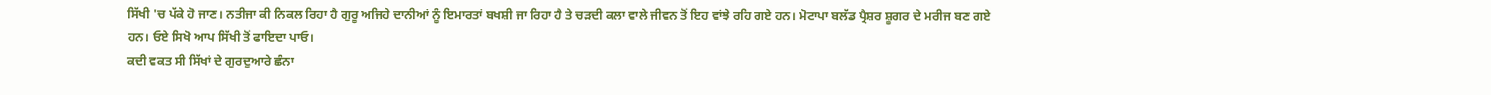ਸਿੱਖੀ 'ਚ ਪੱਕੇ ਹੋ ਜਾਣ। ਨਤੀਜਾ ਕੀ ਨਿਕਲ ਰਿਹਾ ਹੈ ਗੁਰੂ ਅਜਿਹੇ ਦਾਨੀਆਂ ਨੂੰ ਇਮਾਰਤਾਂ ਬਖਸ਼ੀ ਜਾ ਰਿਹਾ ਹੈ ਤੇ ਚੜਦੀ ਕਲਾ ਵਾਲੇ ਜੀਵਨ ਤੋਂ ਇਹ ਵਾਂਝੇ ਰਹਿ ਗਏ ਹਨ। ਮੋਟਾਪਾ ਬਲੱਡ ਪ੍ਰੈਸ਼ਰ ਸ਼ੂਗਰ ਦੇ ਮਰੀਜ ਬਣ ਗਏ ਹਨ। ਓਏ ਸਿਖੋ ਆਪ ਸਿੱਖੀ ਤੋਂ ਫਾਇਦਾ ਪਾਓ।
ਕਦੀ ਵਕਤ ਸੀ ਸਿੱਖਾਂ ਦੇ ਗੁਰਦੁਆਰੇ ਛੰਨਾ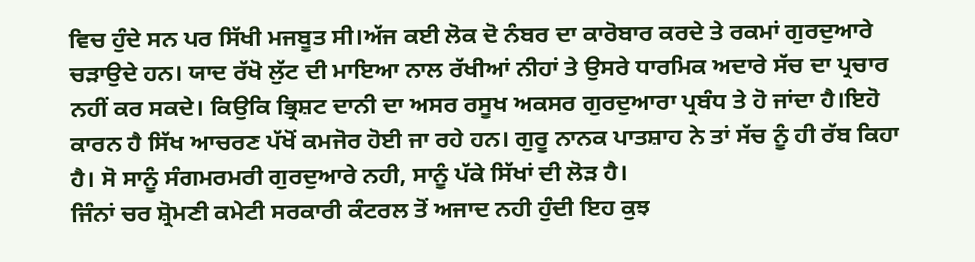ਵਿਚ ਹੁੰਦੇ ਸਨ ਪਰ ਸਿੱਖੀ ਮਜਬੂਤ ਸੀ।ਅੱਜ ਕਈ ਲੋਕ ਦੋ ਨੰਬਰ ਦਾ ਕਾਰੋਬਾਰ ਕਰਦੇ ਤੇ ਰਕਮਾਂ ਗੁਰਦੁਆਰੇ ਚੜਾਉਦੇ ਹਨ। ਯਾਦ ਰੱਖੋ ਲੁੱਟ ਦੀ ਮਾਇਆ ਨਾਲ ਰੱਖੀਆਂ ਨੀਹਾਂ ਤੇ ਉਸਰੇ ਧਾਰਮਿਕ ਅਦਾਰੇ ਸੱਚ ਦਾ ਪ੍ਰਚਾਰ ਨਹੀਂ ਕਰ ਸਕਦੇ। ਕਿਉਕਿ ਭ੍ਰਿਸ਼ਟ ਦਾਨੀ ਦਾ ਅਸਰ ਰਸੂਖ ਅਕਸਰ ਗੁਰਦੁਆਰਾ ਪ੍ਰਬੰਧ ਤੇ ਹੋ ਜਾਂਦਾ ਹੈ।ਇਹੋ ਕਾਰਨ ਹੈ ਸਿੱਖ ਆਚਰਣ ਪੱਖੋਂ ਕਮਜੋਰ ਹੋਈ ਜਾ ਰਹੇ ਹਨ। ਗੁਰੂ ਨਾਨਕ ਪਾਤਸ਼ਾਹ ਨੇ ਤਾਂ ਸੱਚ ਨੂੰ ਹੀ ਰੱਬ ਕਿਹਾ ਹੈ। ਸੋ ਸਾਨੂੰ ਸੰਗਮਰਮਰੀ ਗੁਰਦੁਆਰੇ ਨਹੀ, ਸਾਨੂੰ ਪੱਕੇ ਸਿੱਖਾਂ ਦੀ ਲੋੜ ਹੈ।
ਜਿੰਨਾਂ ਚਰ ਸ਼੍ਰੋਮਣੀ ਕਮੇਟੀ ਸਰਕਾਰੀ ਕੰਟਰਲ ਤੋਂ ਅਜਾਦ ਨਹੀ ਹੁੰਦੀ ਇਹ ਕੁਝ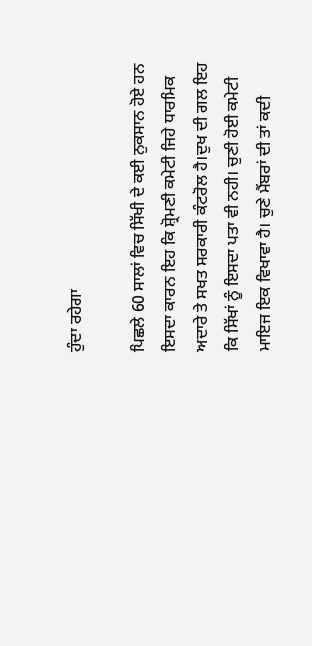ਹੁੰਦਾ ਰਹੇਗਾ

ਪਿਛਲੇ 60 ਸਾਲਾਂ ਵਿਚ ਸਿੱਖੀ ਦੇ ਕਈ ਨੁਕਸਾਨ ਹੋਏ ਹਨ ਇਸਦਾ ਕਾਰਨ ਇਹ ਕਿ ਸ਼੍ਰੋਮਣੀ ਕਮੇਟੀ ਜਿਹੇ ਧਾਰਮਿਕ ਅਦਾਰੇ ਤੇ ਸਖਤ ਸਰਕਾਰੀ ਕੰਟਰੋਲ ਹੈ।ਦੁਖ ਦੀ ਗਲ ਇਹ ਕਿ ਸਿੱਖਾਂ ਨੂੰ ਇਸਦਾ ਪਤਾ ਵੀ ਨਹੀ। ਚੁਣੀ ਹੋਈ ਕਮੇਟੀ ਮਾਇਜ ਇਕ ਵਿਖਾਵਾ ਹੈ। ਚੁਣੇ ਮੈਂਬਰਾਂ ਦੀ ਤਾਂ ਕਦੀ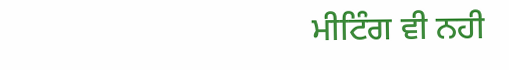ਮੀਟਿੰਗ ਵੀ ਨਹੀ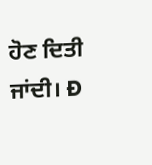ਹੋਣ ਦਿਤੀ ਜਾਂਦੀ। Ð